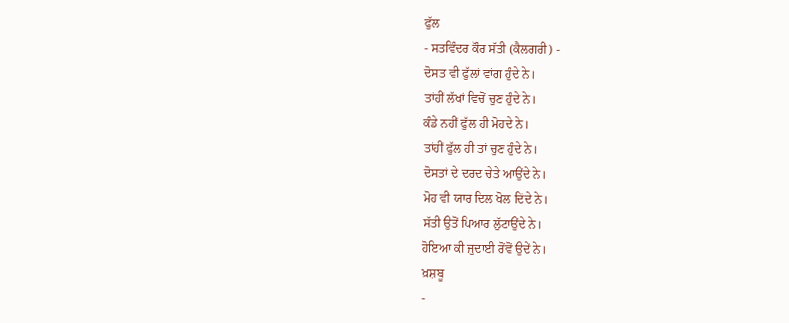ਫੁੱਲ
- ਸਤਵਿੰਦਰ ਕੌਰ ਸੱਤੀ (ਕੈਲਗਰੀ) -
ਦੋਸਤ ਵੀ ਫੁੱਲਾਂ ਵਾਂਗ ਹੁੰਦੇ ਨੇ।
ਤਾਂਹੀਂ ਲੱਖਾਂ ਵਿਚੋਂ ਚੁਣ ਹੁੰਦੇ ਨੇ।
ਕੰਡੇ ਨਹੀਂ ਫੁੱਲ ਹੀ ਮੋਹਦੇ ਨੇ।
ਤਾਂਹੀਂ ਫੁੱਲ ਹੀ ਤਾਂ ਚੁਣ ਹੁੰਦੇ ਨੇ।
ਦੋਸਤਾਂ ਦੇ ਦਰਦ ਚੇਤੇ ਆਉਂਦੇ ਨੇ।
ਮੋਹ ਵੀ ਯਾਰ ਦਿਲ ਖੋਲ ਦਿਂਦੇ ਨੇ।
ਸੱਤੀ ਉਤੋਂ ਪਿਆਰ ਲੁੱਟਾਉਂਦੇ ਨੇ।
ਹੋਇਆ ਕੀ ਜੁਦਾਈ ਰੋਂਵੋਂ ਉਦੇਂ ਨੇ।
ਖ਼ਸ਼ਬੂ
-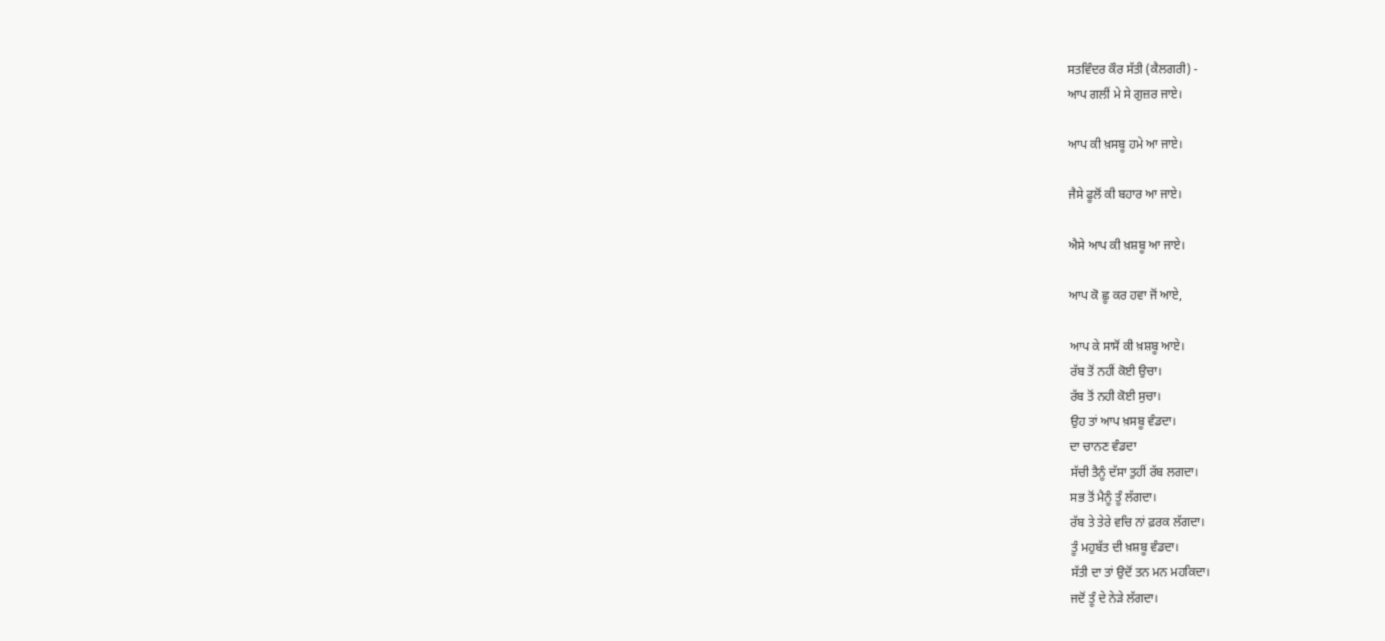ਸਤਵਿੰਦਰ ਕੌਰ ਸੱਤੀ (ਕੈਲਗਰੀ) -
ਆਪ ਗਲੀਂ ਮੇ ਸੇ ਗੁਜ਼ਰ ਜਾਏ।

ਆਪ ਕੀ ਖ਼ਸਬੂ ਹਮੇ ਆ ਜਾਏ।

ਜੈਸੇ ਫੂਲੋਂ ਕੀ ਬਹਾਰ ਆ ਜਾਏ।

ਐਸੇ ਆਪ ਕੀ ਖ਼ਸ਼ਬੂ ਆ ਜਾਏ।

ਆਪ ਕੋ ਛੂ ਕਰ ਹਵਾ ਜੋਂ ਆਏ,

ਆਪ ਕੇ ਸਾਸੋਂ ਕੀ ਖ਼ਸ਼ਬੂ ਆਏ।
ਰੱਬ ਤੋਂ ਨਹੀਂ ਕੋਈ ਉਚਾ।
ਰੱਬ ਤੋਂ ਨਹੀ ਕੋਈ ਸੁਚਾ।
ਉਹ ਤਾਂ ਆਪ ਖ਼ਸਬੂ ਵੰਡਦਾ।
ਦਾ ਚਾਨਣ ਵੰਡਦਾ
ਸੱਚੀ ਤੈਨੂੰ ਦੱਸਾ ਤੁਹੀਂ ਰੱਬ ਲਗਦਾ।
ਸਭ ਤੋਂ ਮੈਨੂੰ ਤੂੰ ਲੱਗਦਾ।
ਰੱਬ ਤੇ ਤੇਰੇ ਵਚਿ ਨਾਂ ਫ਼ਰਕ ਲੱਗਦਾ।
ਤੂੰ ਮਹੁਬੱਤ ਦੀ ਖ਼ਸ਼ਬੂ ਵੰਡਦਾ।
ਸੱਤੀ ਦਾ ਤਾਂ ਉਦੋਂ ਤਨ ਮਨ ਮਹਕਿਦਾ।
ਜਦੋਂ ਤੂੰ ਦੇ ਨੇਡ਼ੇ ਲੱਗਦਾ।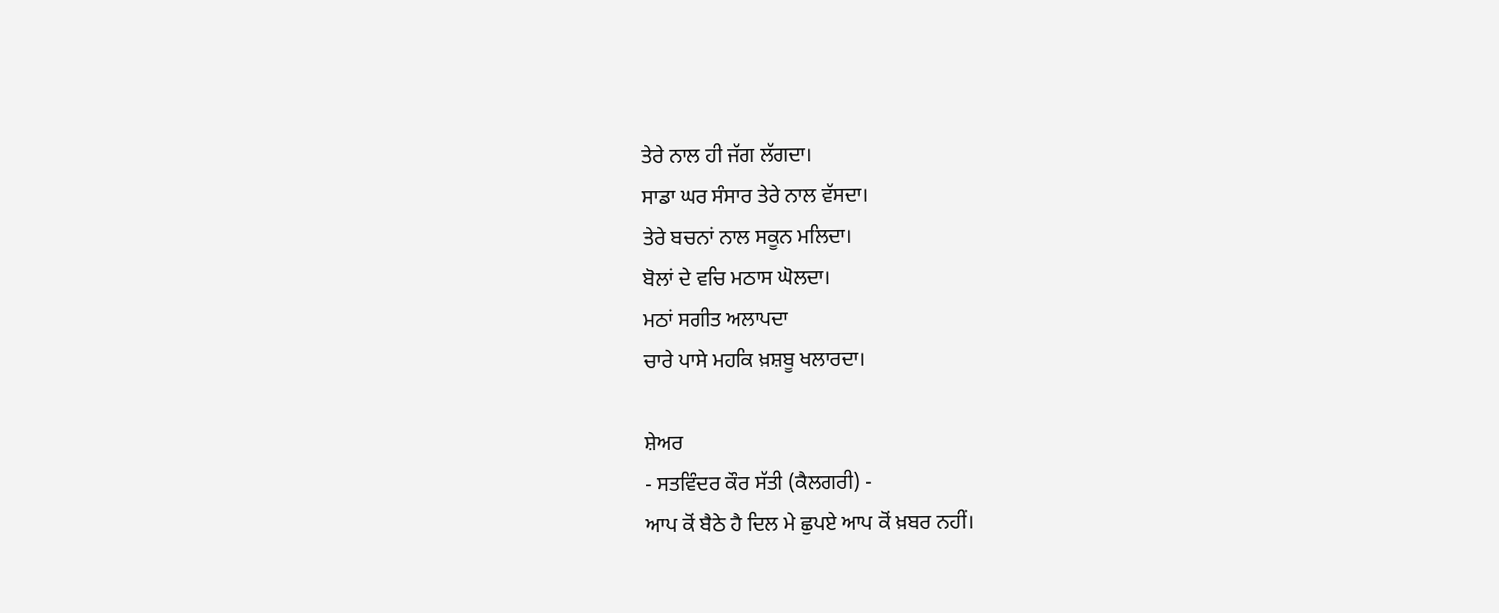ਤੇਰੇ ਨਾਲ ਹੀ ਜੱਗ ਲੱਗਦਾ।
ਸਾਡਾ ਘਰ ਸੰਸਾਰ ਤੇਰੇ ਨਾਲ ਵੱਸਦਾ।
ਤੇਰੇ ਬਚਨਾਂ ਨਾਲ ਸਕੂਨ ਮਲਿਦਾ।
ਬੋਲਾਂ ਦੇ ਵਚਿ ਮਠਾਸ ਘੋਲਦਾ।
ਮਠਾਂ ਸਗੀਤ ਅਲਾਪਦਾ
ਚਾਰੇ ਪਾਸੇ ਮਹਕਿ ਖ਼ਸ਼ਬੂ ਖਲਾਰਦਾ।

ਸ਼ੇਅਰ
- ਸਤਵਿੰਦਰ ਕੌਰ ਸੱਤੀ (ਕੈਲਗਰੀ) -
ਆਪ ਕੋਂ ਬੈਠੇ ਹੈ ਦਿਲ ਮੇ ਛੁਪਏ ਆਪ ਕੋਂ ਖ਼ਬਰ ਨਹੀਂ।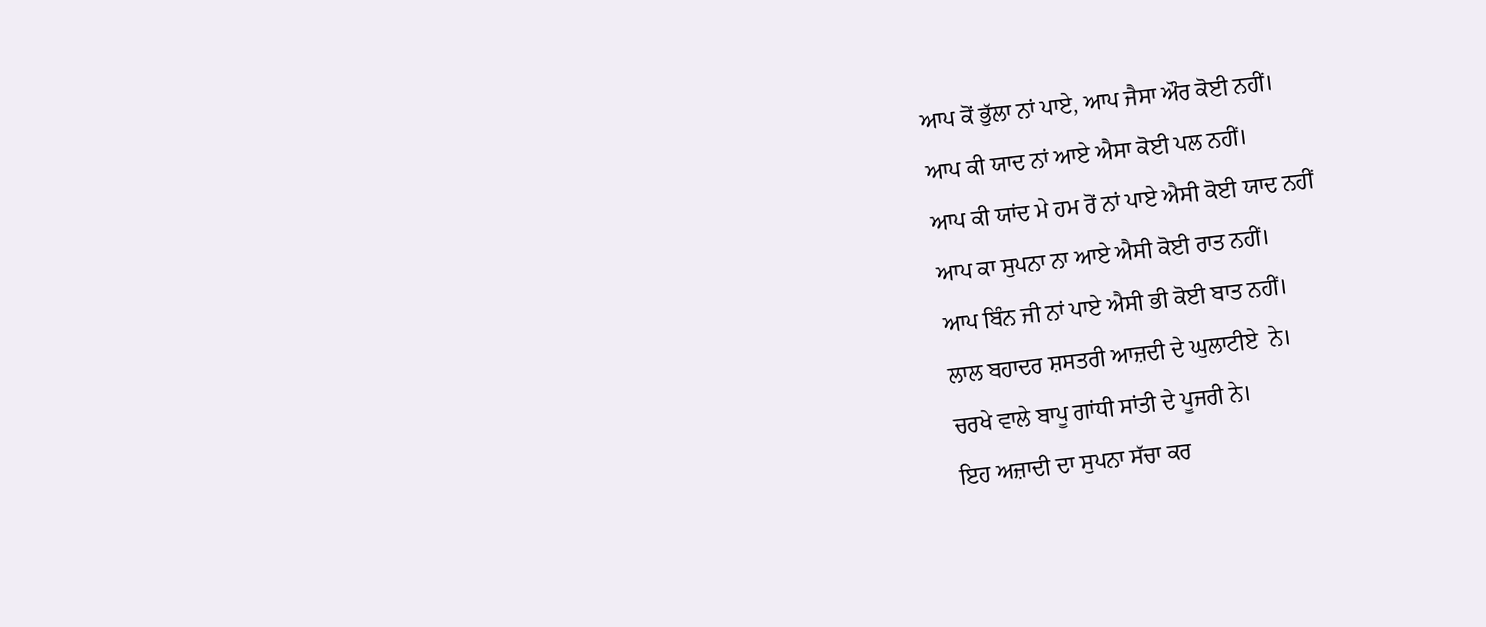ਆਪ ਕੋਂ ਭੁੱਲਾ ਨਾਂ ਪਾਏ, ਆਪ ਜੈਸਾ ਔਰ ਕੋਈ ਨਹੀਂ।
ਆਪ ਕੀ ਯਾਦ ਨਾਂ ਆਏ ਐਸਾ ਕੋਈ ਪਲ ਨਹੀਂ।
ਆਪ ਕੀ ਯਾਂਦ ਮੇ ਹਮ ਰੋਂ ਨਾਂ ਪਾਏ ਐਸੀ ਕੋਈ ਯਾਦ ਨਹੀਂ
ਆਪ ਕਾ ਸੁਪਨਾ ਨਾ ਆਏ ਐਸੀ ਕੋਈ ਰਾਤ ਨਹੀਂ।
ਆਪ ਬਿੰਨ ਜੀ ਨਾਂ ਪਾਏ ਐਸੀ ਭੀ ਕੋਈ ਬਾਤ ਨਹੀਂ।
ਲਾਲ ਬਹਾਦਰ ਸ਼ਸਤਰੀ ਆਜ਼ਦੀ ਦੇ ਘੁਲਾਟੀਏ  ਨੇ।
ਚਰਖੇ ਵਾਲੇ ਬਾਪੂ ਗਾਂਧੀ ਸਾਂਤੀ ਦੇ ਪੂਜਰੀ ਨੇ।
ਇਹ ਅਜ਼ਾਦੀ ਦਾ ਸੁਪਨਾ ਸੱਚਾ ਕਰ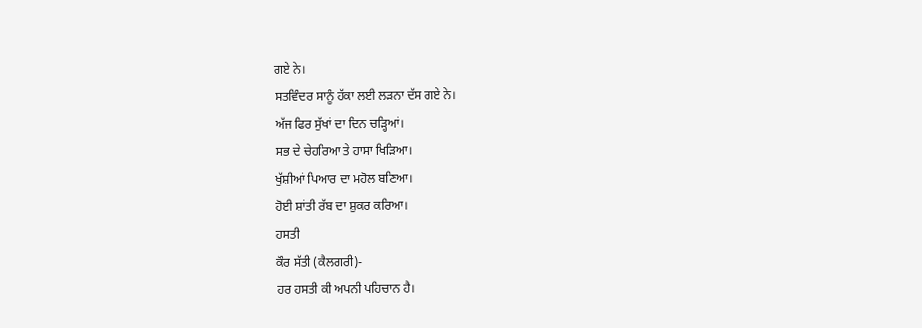ਗਏ ਨੇ।
ਸਤਵਿੰਦਰ ਸਾਨੂੰ ਹੱਕਾ ਲਈ ਲੜਨਾ ਦੱਸ ਗਏ ਨੇ।
ਅੱਜ ਫਿਰ ਸੁੱਖਾਂ ਦਾ ਦਿਨ ਚੜ੍ਹਿਆਂ।
ਸਭ ਦੇ ਚੇਹਰਿਆ ਤੇ ਹਾਸਾ ਖਿੜਿਆ।
ਖੁੱਸ਼ੀਆਂ ਪਿਆਰ ਦਾ ਮਹੋਲ ਬਣਿਆ।
ਹੋਈ ਸ਼ਾਂਤੀ ਰੱਬ ਦਾ ਸ਼ੁਕਰ ਕਰਿਆ।
ਹਸਤੀ
ਕੌਰ ਸੱਤੀ (ਕੈਲਗਰੀ)-
ਹਰ ਹਸਤੀ ਕੀ ਅਪਨੀ ਪਹਿਚਾਨ ਹੈ।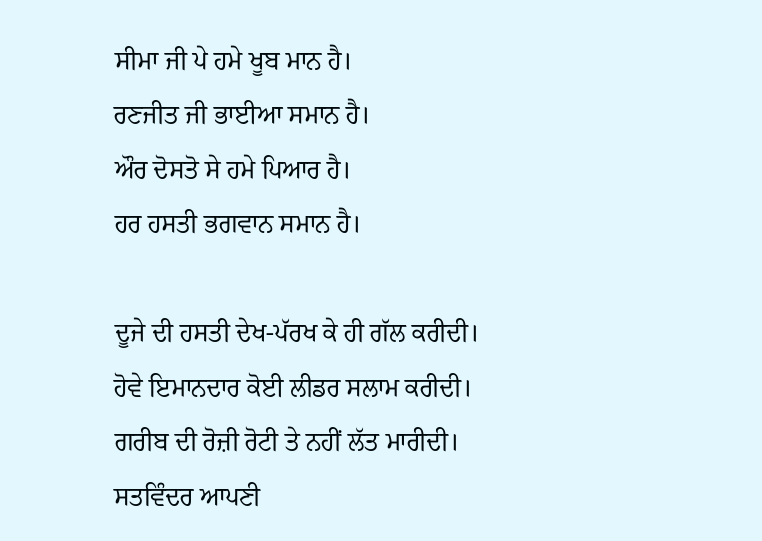ਸੀਮਾ ਜੀ ਪੇ ਹਮੇ ਖੂਬ ਮਾਨ ਹੈ।
ਰਣਜੀਤ ਜੀ ਭਾਈਆ ਸਮਾਨ ਹੈ।
ਔਰ ਦੋਸਤੋ ਸੇ ਹਮੇ ਪਿਆਰ ਹੈ।
ਹਰ ਹਸਤੀ ਭਗਵਾਨ ਸਮਾਨ ਹੈ।

ਦੂਜੇ ਦੀ ਹਸਤੀ ਦੇਖ-ਪੱਰਖ ਕੇ ਹੀ ਗੱਲ ਕਰੀਦੀ।
ਹੋਵੇ ਇਮਾਨਦਾਰ ਕੋਈ ਲੀਡਰ ਸਲਾਮ ਕਰੀਦੀ।
ਗਰੀਬ ਦੀ ਰੋਜ਼ੀ ਰੋਟੀ ਤੇ ਨਹੀਂ ਲੱਤ ਮਾਰੀਦੀ।
ਸਤਵਿੰਦਰ ਆਪਣੀ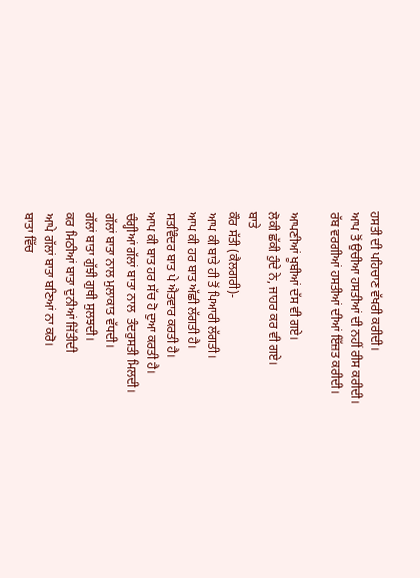ਹਸਤੀ ਦੀ ਪਹਿਚਾਣ ਵੱਖਰੀ ਕਰੀਦੀ।
ਆਪ ਤੋਂ ਉਚੀਆ ਹਸਤੀਆਂ ਦੀ ਨਹੀਂ ਰੀਸ ਕਰੀਦੀ।
ਰੱਬ ਵਰਗੀਆਂ ਹਸਤੀਆਂ ਦੀਆਂ ਇੱਜ਼ਤ ਕਰੀਦੀ।

ਆਪਣੀਆਂ ਖੂਬੀਆਂ ਦੱਸ ਵੀ ਗਏ।
ਲੋਕੀ ਛੱਕੀ ਹੁੰਦੇ ਨੇ, ਜਾਹਰ ਕਰ ਵੀ ਗਏ।
ਬਾਤੇ
ਕੌਰ ਸੱਤੀ (ਕੈਲਗਰੀ)-
ਆਪ ਕੀ ਬਾਤੇ ਹੀ ਤੋਂ ਪਿਆਰੀ ਲੱਗਤੀ।
ਆਪ ਕੀ ਹਰ ਬਾਤ ਅੱਛੀ ਲੱਗਤੀ ਹੈ।
ਸਤਵਿੰਦਰ ਬਾਤ ਪੇ ਐਤਵਾਰ ਕਰਤੀ ਹੈ।
ਆਪ ਕੀ ਬਾਤ ਹਰ ਸੱਚ ਹੋ ਦੁਆ ਕਰਤੀ ਹੈ।
ਚੰਗ੍ਹੀਆਂ ਗੱਲਾਂ ਬਾਤਾ ਨਾਲ  ਤੰਦਰੁਸਤੀ ਮਿਲਦੀ।
ਗੱਲਾਂ ਬਾਤਾ ਨਾਲ ਮੁਲਾਕਾਤ ਵੱਧਦੀ।
ਗੱਲਾਂ ਬਾਤਾ ਗੁੱਝੀ ਗੁਥੀ ਸੁਲਝਦੀ।
ਕਰ ਮਿਠੀਆਂ ਬਾਤਾ ਦੁਨੀਆਂ ਜਿੱਤੀਦੀ
ਆਪੇ ਗੱਲਾਂ ਬਾਤਾ ਬਣਿਆਂ ਨਾ ਕਰੋ।
ਬਾਤਾ ਵਿੱਚ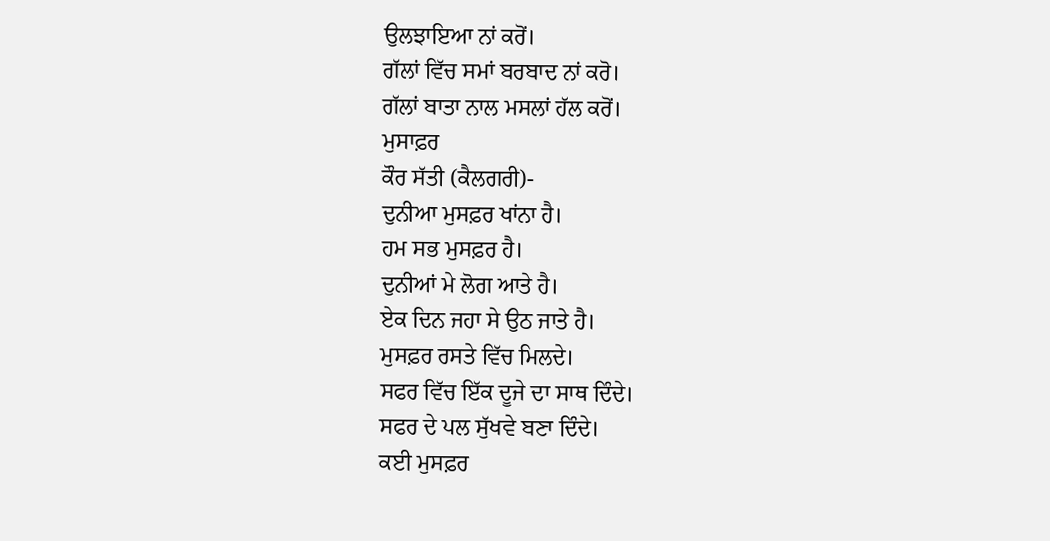ਉਲਝਾਇਆ ਨਾਂ ਕਰੋਂ।
ਗੱਲਾਂ ਵਿੱਚ ਸਮਾਂ ਬਰਬਾਦ ਨਾਂ ਕਰੋ।
ਗੱਲਾਂ ਬਾਤਾ ਨਾਲ ਮਸਲਾਂ ਹੱਲ ਕਰੋਂ।
ਮੁਸਾਫ਼ਰ
ਕੌਰ ਸੱਤੀ (ਕੈਲਗਰੀ)-
ਦੁਨੀਆ ਮੁਸਫ਼ਰ ਖਾਂਨਾ ਹੈ।
ਹਮ ਸਭ ਮੁਸਫ਼ਰ ਹੈ।
ਦੁਨੀਆਂ ਮੇ ਲੋਗ ਆਤੇ ਹੈ।
ਏਕ ਦਿਨ ਜਹਾ ਸੇ ਉਠ ਜਾਤੇ ਹੈ।
ਮੁਸਫ਼ਰ ਰਸਤੇ ਵਿੱਚ ਮਿਲਦੇ।
ਸਫਰ ਵਿੱਚ ਇੱਕ ਦੂਜੇ ਦਾ ਸਾਥ ਦਿੰਦੇ।
ਸਫਰ ਦੇ ਪਲ ਸੁੱਖਵੇ ਬਣਾ ਦਿੰਦੇ।
ਕਈ ਮੁਸਫ਼ਰ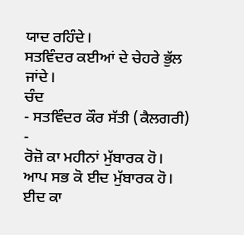ਯਾਦ ਰਹਿੰਦੇ।
ਸਤਵਿੰਦਰ ਕਈਆਂ ਦੇ ਚੇਹਰੇ ਭੁੱਲ ਜਾਂਦੇ।
ਚੰਦ
- ਸਤਵਿੰਦਰ ਕੌਰ ਸੱਤੀ (ਕੈਲਗਰੀ) -
ਰੋਜ਼ੋ ਕਾ ਮਹੀਨਾਂ ਮੁੱਬਾਰਕ ਹੋ।
ਆਪ ਸਭ ਕੋ ਈਦ ਮੁੱਬਾਰਕ ਹੋ।
ਈਦ ਕਾ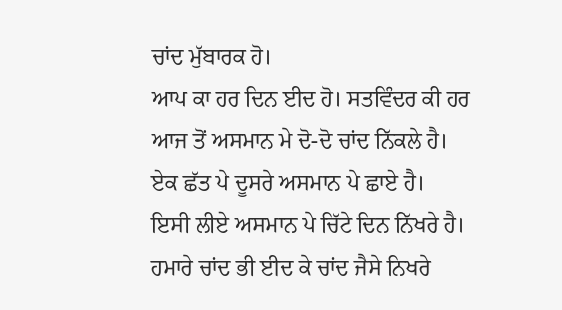ਚਾਂਦ ਮੁੱਬਾਰਕ ਹੋ।
ਆਪ ਕਾ ਹਰ ਦਿਨ ਈਦ ਹੋ। ਸਤਵਿੰਦਰ ਕੀ ਹਰ
ਆਜ ਤੋਂ ਅਸਮਾਨ ਮੇ ਦੋ-ਦੋ ਚਾਂਦ ਨਿੱਕਲੇ ਹੈ।
ਏਕ ਛੱਤ ਪੇ ਦੂਸਰੇ ਅਸਮਾਨ ਪੇ ਛਾਏ ਹੈ।
ਇਸੀ ਲੀਏ ਅਸਮਾਨ ਪੇ ਚਿੱਟੇ ਦਿਨ ਨਿੱਖਰੇ ਹੈ।
ਹਮਾਰੇ ਚਾਂਦ ਭੀ ਈਦ ਕੇ ਚਾਂਦ ਜੈਸੇ ਨਿਖਰੇ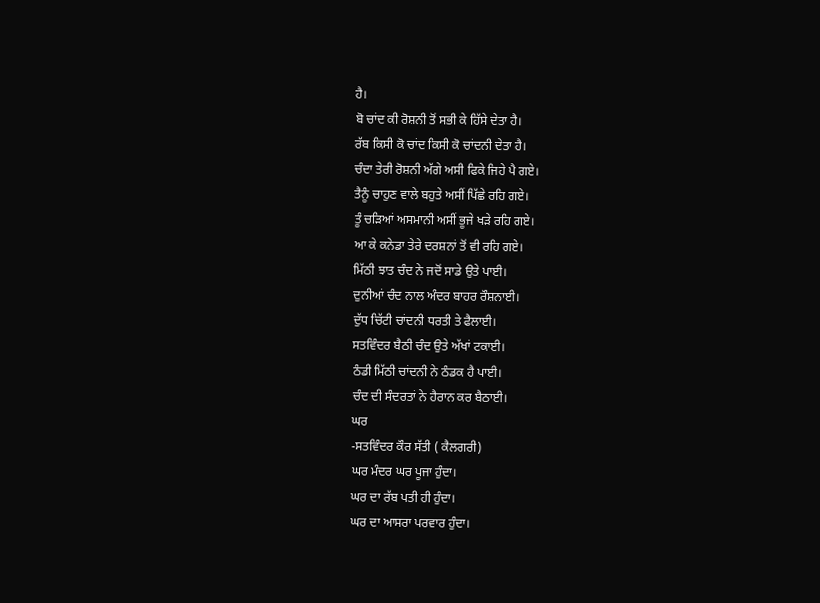ਹੈ।
ਬੋ ਚਾਂਦ ਕੀ ਰੋਸ਼ਨੀ ਤੋਂ ਸਭੀ ਕੇ ਹਿੱਸੇ ਦੇਤਾ ਹੈ।
ਰੱਬ ਕਿਸੀ ਕੋ ਚਾਂਦ ਕਿਸੀ ਕੋ ਚਾਂਦਨੀ ਦੇਤਾ ਹੈ।
ਚੰਦਾ ਤੇਰੀ ਰੋਸ਼ਨੀ ਅੱਗੇ ਅਸੀ ਫਿਕੇ ਜਿਹੇ ਪੈ ਗਏ।
ਤੈਨੂੰ ਚਾਹੁਣ ਵਾਲੇ ਬਹੁਤੇ ਅਸੀਂ ਪਿੱਛੇ ਰਹਿ ਗਏ।
ਤੂੰ ਚੜਿਆਂ ਅਸਮਾਨੀ ਅਸੀਂ ਭੂਜੇ ਖੜੇ ਰਹਿ ਗਏ।
ਆ ਕੇ ਕਨੇਡਾ ਤੇਰੇ ਦਰਸ਼ਨਾਂ ਤੋਂ ਵੀ ਰਹਿ ਗਏ।
ਮਿੱਠੀ ਝਾਤ ਚੰਦ ਨੇ ਜਦੋਂ ਸਾਡੇ ਉਤੇ ਪਾਈ।
ਦੁਨੀਆਂ ਚੰਦ ਨਾਲ ਅੰਦਰ ਬਾਹਰ ਰੌਸ਼ਨਾਈ।
ਦੁੱਧ ਚਿੱਟੀ ਚਾਂਦਨੀ ਧਰਤੀ ਤੇ ਫੈਲਾਈ।
ਸਤਵਿੰਦਰ ਬੈਠੀ ਚੰਦ ਉਤੇ ਅੱਖਾਂ ਟਕਾਈ।
ਠੰਡੀ ਮਿੱਠੀ ਚਾਂਦਨੀ ਨੇ ਠੰਡਕ ਹੈ ਪਾਈ।
ਚੰਦ ਦੀ ਸੰਦਰਤਾਂ ਨੇ ਹੈਰਾਨ ਕਰ ਬੈਠਾਈ।
ਘਰ
-ਸਤਵਿੰਦਰ ਕੌਰ ਸੱਤੀ ( ਕੈਲਗਰੀ)
ਘਰ ਮੰਦਰ ਘਰ ਪੂਜਾ ਹੁੰਦਾ।
ਘਰ ਦਾ ਰੱਬ ਪਤੀ ਹੀ ਹੁੰਦਾ।
ਘਰ ਦਾ ਆਸਰਾ ਪਰਵਾਰ ਹੁੰਦਾ।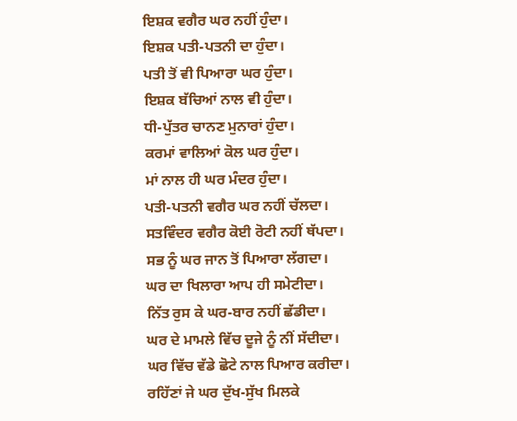ਇਸ਼ਕ ਵਗੈਰ ਘਰ ਨਹੀਂ ਹੁੰਦਾ।
ਇਸ਼ਕ ਪਤੀ-ਪਤਨੀ ਦਾ ਹੁੰਦਾ।
ਪਤੀ ਤੋਂ ਵੀ ਪਿਆਰਾ ਘਰ ਹੁੰਦਾ।
ਇਸ਼ਕ ਬੱਚਿਆਂ ਨਾਲ ਵੀ ਹੁੰਦਾ।
ਧੀ-ਪੁੱਤਰ ਚਾਨਣ ਮੁਨਾਰਾਂ ਹੁੰਦਾ।
ਕਰਮਾਂ ਵਾਲਿਆਂ ਕੋਲ ਘਰ ਹੁੰਦਾ।
ਮਾਂ ਨਾਲ ਹੀ ਘਰ ਮੰਦਰ ਹੁੰਦਾ।
ਪਤੀ-ਪਤਨੀ ਵਗੈਰ ਘਰ ਨਹੀਂ ਚੱਲਦਾ।
ਸਤਵਿੰਦਰ ਵਗੈਰ ਕੋਈ ਰੋਟੀ ਨਹੀਂ ਥੱਪਦਾ।
ਸਭ ਨੂੰ ਘਰ ਜਾਨ ਤੋਂ ਪਿਆਰਾ ਲੱਗਦਾ।
ਘਰ ਦਾ ਖਿਲਾਰਾ ਆਪ ਹੀ ਸਮੇਟੀਦਾ।
ਨਿੱਤ ਰੁਸ ਕੇ ਘਰ-ਬਾਰ ਨਹੀਂ ਛੱਡੀਦਾ।
ਘਰ ਦੇ ਮਾਮਲੇ ਵਿੱਚ ਦੂਜੇ ਨੂੰ ਨੀਂ ਸੱਦੀਦਾ।
ਘਰ ਵਿੱਚ ਵੱਡੇ ਛੋਟੇ ਨਾਲ ਪਿਆਰ ਕਰੀਦਾ।
ਰਹਿੱਣਾਂ ਜੇ ਘਰ ਦੁੱਖ-ਸੁੱਖ ਮਿਲਕੇ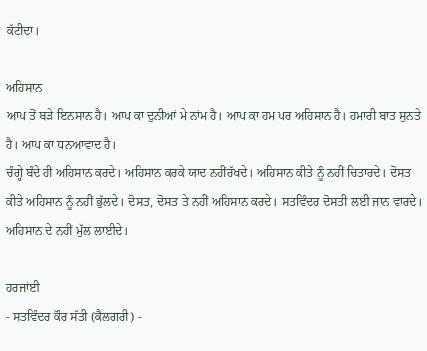ਕੱਟੀਦਾ।

ਅਹਿਸਾਨ
ਆਪ ਤੋਂ ਬੜੇ ਇਨਸਾਨ ਹੈ। ਆਪ ਕਾ ਦੁਨੀਆਂ ਮੇ ਨਾਂਮ ਹੈ। ਆਪ ਕਾ ਹਮ ਪਰ ਅਹਿਸਾਨ ਹੈ। ਹਮਾਰੀ ਬਾਤ ਸੁਨਤੇ ਹੈ। ਆਪ ਕਾ ਧਨਆਵਾਦ ਹੈ।
ਚੰਗ੍ਹੇ ਬੰਦੇ ਹੀ ਅਹਿਸਾਨ ਕਰਦੇ। ਅਹਿਸਾਨ ਕਰਕੇ ਯਾਦ ਨਹੀਂਰੱਖਦੇ। ਅਹਿਸਾਨ ਕੀਤੇ ਨੂੰ ਨਹੀਂ ਚਿਤਾਰਦੇ। ਦੋਸਤ ਕੀਤੇ ਅਹਿਸਾਨ ਨੂੰ ਨਹੀਂ ਭੁੱਲਦੇ। ਦੋਸਤ, ਦੋਸਤ ਤੇ ਨਹੀਂ ਅਹਿਸਾਨ ਕਰਦੇ। ਸਤਵਿੰਦਰ ਦੋਸਤੀ ਲਈ ਜਾਨ ਵਾਰਦੇ। ਅਹਿਸਾਨ ਦੇ ਨਹੀਂ ਮੁੱਲ ਲਾਈਦੇ।

ਹਰਜਾਂਈ
- ਸਤਵਿੰਦਰ ਕੌਰ ਸੱਤੀ (ਕੈਲਗਰੀ) -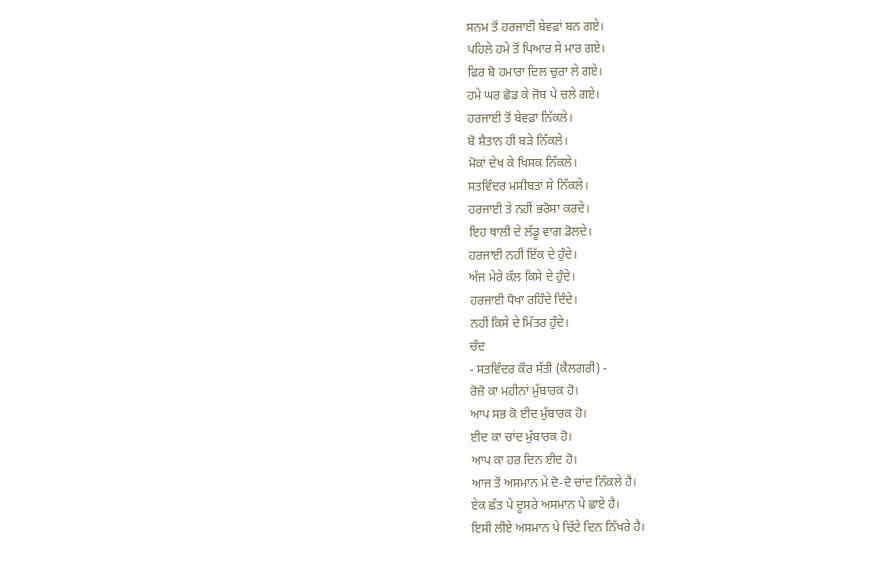ਸਨਮ ਤੋਂ ਹਰਜਾਈ ਬੇਵਫ਼ਾਂ ਬਨ ਗਏ।
ਪਹਿਲੇ ਹਮੇ ਤੋਂ ਪਿਆਰ ਸੇ ਮਾਰ ਗਏ।
ਫਿਰ ਬੋ ਹਮਾਰਾ ਦਿਲ ਚੁਰਾ ਲੇ ਗਏ।
ਹਮੇ ਘਰ ਛੋਡ ਕੇ ਜੋਬ ਪੇ ਚਲੇ ਗਏ।
ਹਰਜਾਈ ਤੋਂ ਬੇਵਫ਼ਾ ਨਿੱਕਲੇ।
ਬੋ ਸ਼ੈਤਾਨ ਹੀ ਬੜੇ ਨਿੱਕਲੇ।
ਮੋਕਾਂ ਦੇਖ ਕੇ ਖਿਸਕ ਨਿੱਕਲੇ।
ਸਤਵਿੰਦਰ ਮਸੀਬਤਾਂ ਸੇ ਨਿੱਕਲੇ।
ਹਰਜਾਈ ਤੇ ਨਹੀਂ ਭਰੋਸਾ ਕਰਦੇ।
ਇਹ ਥਾਲੀ ਦੇ ਲੱਡੂ ਵਾਗ ਡੋਲਦੇ।
ਹਰਜਾਈ ਨਹੀਂ ਇੱਕ ਦੇ ਹੁੰਦੇ।
ਅੱਜ ਮੇਰੇ ਕੱਲ ਕਿਸੇ ਦੇ ਹੁੰਦੇ।
ਹਰਜਾਈ ਧੋਖਾ ਰਹਿੰਦੇ ਦਿੰਦੇ।
ਨਹੀਂ ਕਿਸੇ ਦੇ ਮਿੱਤਰ ਹੁੰਦੇ।
ਚੰਦ
- ਸਤਵਿੰਦਰ ਕੌਰ ਸੱਤੀ (ਕੈਲਗਰੀ) -
ਰੋਜ਼ੋ ਕਾ ਮਹੀਨਾਂ ਮੁੱਬਾਰਕ ਹੋ।
ਆਪ ਸਭ ਕੋ ਈਦ ਮੁੱਬਾਰਕ ਹੋ।
ਈਦ ਕਾ ਚਾਂਦ ਮੁੱਬਾਰਕ ਹੋ।
ਆਪ ਕਾ ਹਰ ਦਿਨ ਈਦ ਹੋ।
ਆਜ ਤੋਂ ਅਸਮਾਨ ਮੇ ਦੋ-ਦੋ ਚਾਂਦ ਨਿੱਕਲੇ ਹੈ।
ਏਕ ਛੱਤ ਪੇ ਦੂਸਰੇ ਅਸਮਾਨ ਪੇ ਛਾਏ ਹੈ।
ਇਸੀ ਲੀਏ ਅਸਮਾਨ ਪੇ ਚਿੱਟੇ ਦਿਨ ਨਿੱਖਰੇ ਹੈ।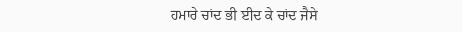ਹਮਾਰੇ ਚਾਂਦ ਭੀ ਈਦ ਕੇ ਚਾਂਦ ਜੈਸੇ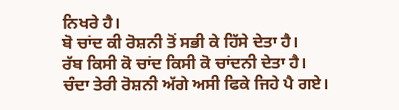ਨਿਖਰੇ ਹੈ।
ਬੋ ਚਾਂਦ ਕੀ ਰੋਸ਼ਨੀ ਤੋਂ ਸਭੀ ਕੇ ਹਿੱਸੇ ਦੇਤਾ ਹੈ।
ਰੱਬ ਕਿਸੀ ਕੋ ਚਾਂਦ ਕਿਸੀ ਕੋ ਚਾਂਦਨੀ ਦੇਤਾ ਹੈ।
ਚੰਦਾ ਤੇਰੀ ਰੋਸ਼ਨੀ ਅੱਗੇ ਅਸੀ ਫਿਕੇ ਜਿਹੇ ਪੈ ਗਏ।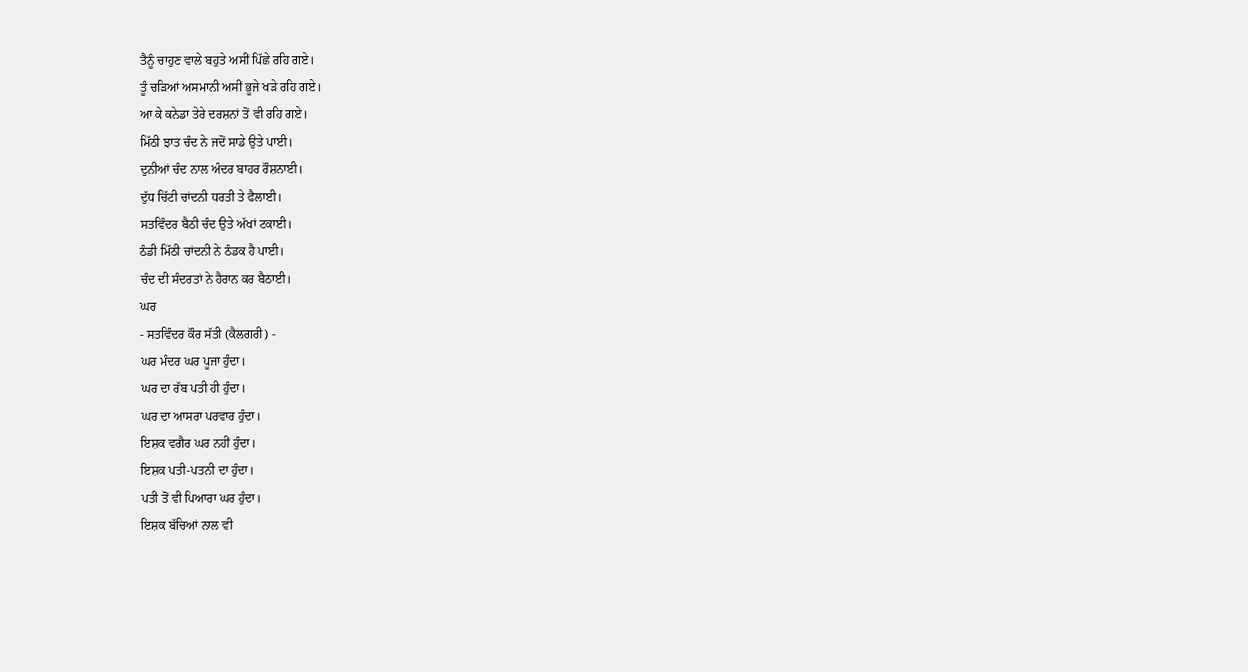ਤੈਨੂੰ ਚਾਹੁਣ ਵਾਲੇ ਬਹੁਤੇ ਅਸੀਂ ਪਿੱਛੇ ਰਹਿ ਗਏ।
ਤੂੰ ਚੜਿਆਂ ਅਸਮਾਨੀ ਅਸੀਂ ਭੂਜੇ ਖੜੇ ਰਹਿ ਗਏ।
ਆ ਕੇ ਕਨੇਡਾ ਤੇਰੇ ਦਰਸ਼ਨਾਂ ਤੋਂ ਵੀ ਰਹਿ ਗਏ।
ਮਿੱਠੀ ਝਾਤ ਚੰਦ ਨੇ ਜਦੋਂ ਸਾਡੇ ਉਤੇ ਪਾਈ।
ਦੁਨੀਆਂ ਚੰਦ ਨਾਲ ਅੰਦਰ ਬਾਹਰ ਰੌਸ਼ਨਾਈ।
ਦੁੱਧ ਚਿੱਟੀ ਚਾਂਦਨੀ ਧਰਤੀ ਤੇ ਫੈਲਾਈ।
ਸਤਵਿੰਦਰ ਬੈਠੀ ਚੰਦ ਉਤੇ ਅੱਖਾਂ ਟਕਾਈ।
ਠੰਡੀ ਮਿੱਠੀ ਚਾਂਦਨੀ ਨੇ ਠੰਡਕ ਹੈ ਪਾਈ।
ਚੰਦ ਦੀ ਸੰਦਰਤਾਂ ਨੇ ਹੈਰਾਨ ਕਰ ਬੈਠਾਈ।
ਘਰ
- ਸਤਵਿੰਦਰ ਕੌਰ ਸੱਤੀ (ਕੈਲਗਰੀ) -
ਘਰ ਮੰਦਰ ਘਰ ਪੂਜਾ ਹੁੰਦਾ।
ਘਰ ਦਾ ਰੱਬ ਪਤੀ ਹੀ ਹੁੰਦਾ।
ਘਰ ਦਾ ਆਸਰਾ ਪਰਵਾਰ ਹੁੰਦਾ।
ਇਸ਼ਕ ਵਗੈਰ ਘਰ ਨਹੀਂ ਹੁੰਦਾ।
ਇਸ਼ਕ ਪਤੀ-ਪਤਨੀ ਦਾ ਹੁੰਦਾ।
ਪਤੀ ਤੋਂ ਵੀ ਪਿਆਰਾ ਘਰ ਹੁੰਦਾ।
ਇਸ਼ਕ ਬੱਚਿਆਂ ਨਾਲ ਵੀ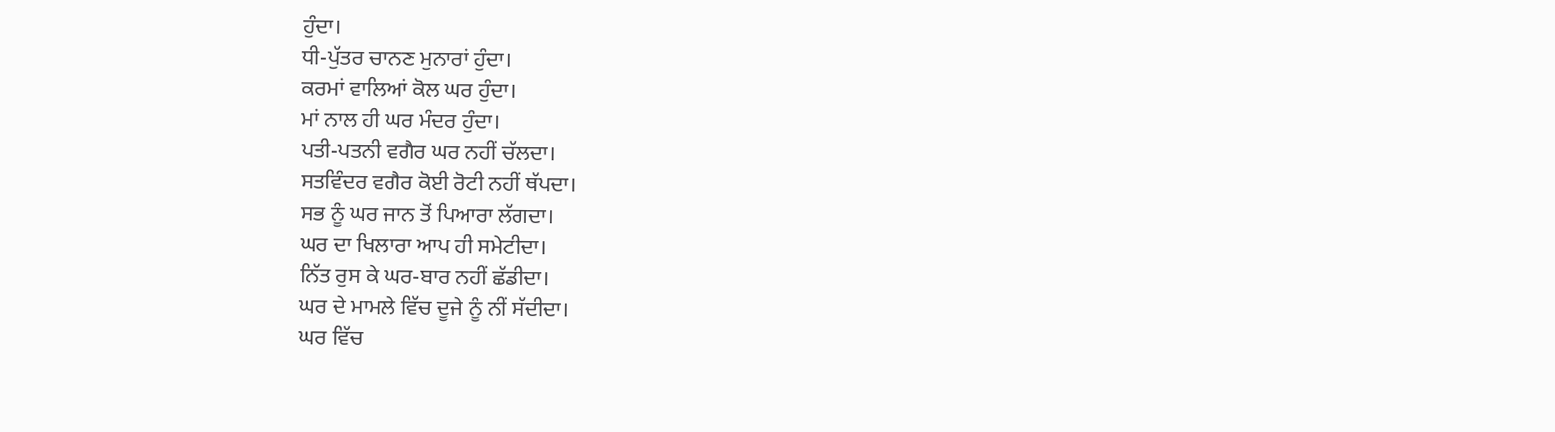ਹੁੰਦਾ।
ਧੀ-ਪੁੱਤਰ ਚਾਨਣ ਮੁਨਾਰਾਂ ਹੁੰਦਾ।
ਕਰਮਾਂ ਵਾਲਿਆਂ ਕੋਲ ਘਰ ਹੁੰਦਾ।
ਮਾਂ ਨਾਲ ਹੀ ਘਰ ਮੰਦਰ ਹੁੰਦਾ।
ਪਤੀ-ਪਤਨੀ ਵਗੈਰ ਘਰ ਨਹੀਂ ਚੱਲਦਾ।
ਸਤਵਿੰਦਰ ਵਗੈਰ ਕੋਈ ਰੋਟੀ ਨਹੀਂ ਥੱਪਦਾ।
ਸਭ ਨੂੰ ਘਰ ਜਾਨ ਤੋਂ ਪਿਆਰਾ ਲੱਗਦਾ।
ਘਰ ਦਾ ਖਿਲਾਰਾ ਆਪ ਹੀ ਸਮੇਟੀਦਾ।
ਨਿੱਤ ਰੁਸ ਕੇ ਘਰ-ਬਾਰ ਨਹੀਂ ਛੱਡੀਦਾ।
ਘਰ ਦੇ ਮਾਮਲੇ ਵਿੱਚ ਦੂਜੇ ਨੂੰ ਨੀਂ ਸੱਦੀਦਾ।
ਘਰ ਵਿੱਚ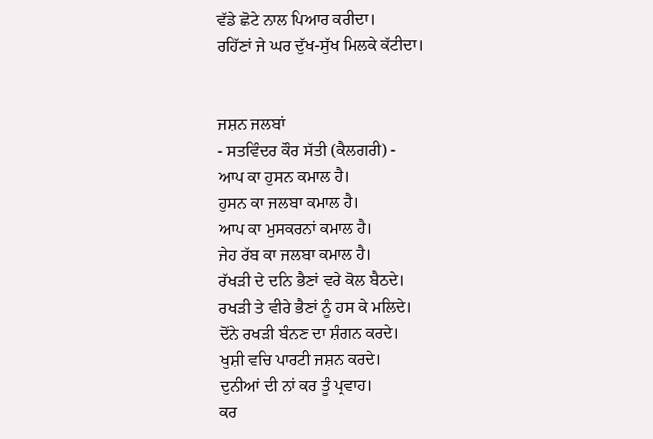ਵੱਡੇ ਛੋਟੇ ਨਾਲ ਪਿਆਰ ਕਰੀਦਾ।
ਰਹਿੱਣਾਂ ਜੇ ਘਰ ਦੁੱਖ-ਸੁੱਖ ਮਿਲਕੇ ਕੱਟੀਦਾ।


ਜਸ਼ਨ ਜਲਬਾਂ
- ਸਤਵਿੰਦਰ ਕੌਰ ਸੱਤੀ (ਕੈਲਗਰੀ) -
ਆਪ ਕਾ ਹੁਸਨ ਕਮਾਲ ਹੈ।
ਹੁਸਨ ਕਾ ਜਲਬਾ ਕਮਾਲ ਹੈ।
ਆਪ ਕਾ ਮੁਸਕਰਨਾਂ ਕਮਾਲ ਹੈ।
ਜੇਹ ਰੱਬ ਕਾ ਜਲਬਾ ਕਮਾਲ ਹੈ।
ਰੱਖਡ਼ੀ ਦੇ ਦਨਿ ਭੈਣਾਂ ਵਰੇ ਕੋਲ ਬੈਠਦੇ।
ਰਖਡ਼ੀ ਤੇ ਵੀਰੇ ਭੈਣਾਂ ਨੂੰ ਹਸ ਕੇ ਮਲਿਦੇ।
ਦੋਂਨੇ ਰਖਡ਼ੀ ਬੰਨਣ ਦਾ ਸ਼ੰਗਨ ਕਰਦੇ।
ਖੁਸ਼ੀ ਵਚਿ ਪਾਰਟੀ ਜਸ਼ਨ ਕਰਦੇ।
ਦੁਨੀਆਂ ਦੀ ਨਾਂ ਕਰ ਤੂੰ ਪ੍ਰਵਾਹ।
ਕਰ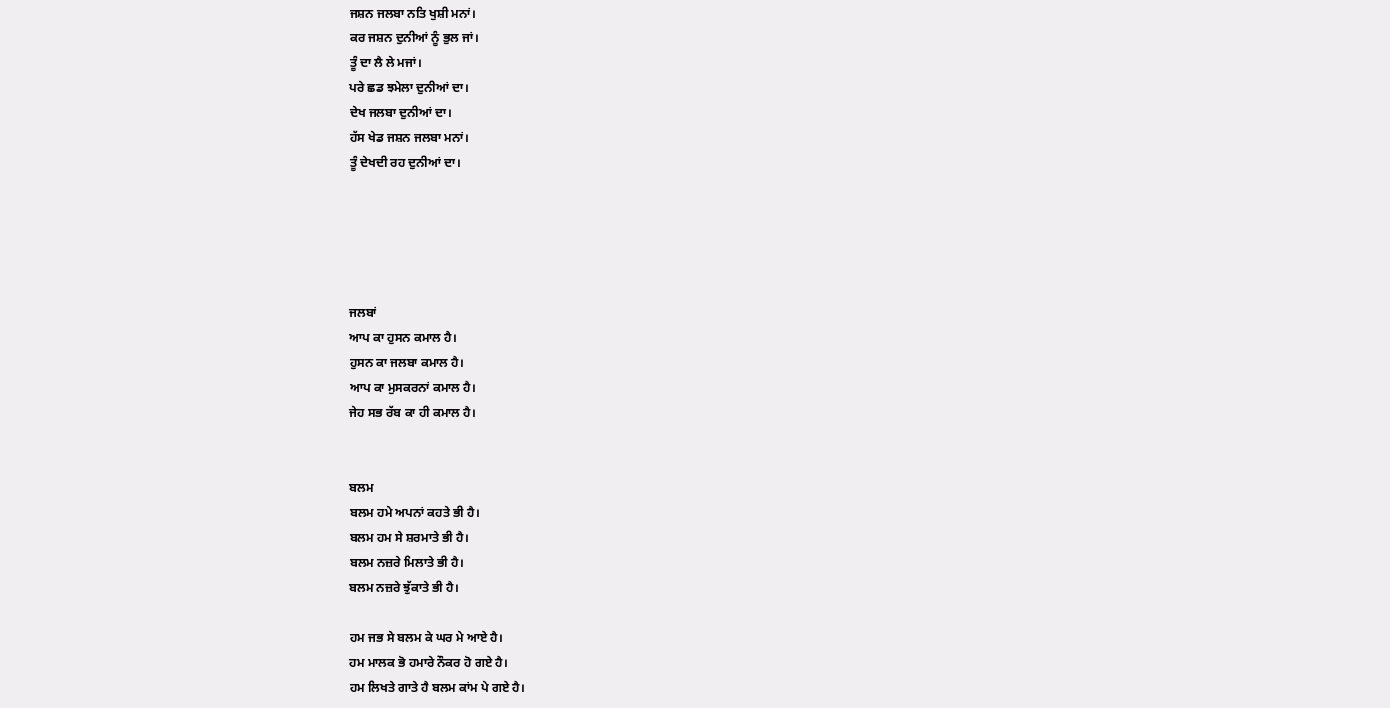ਜਸ਼ਨ ਜਲਬਾ ਨਤਿ ਖੁਸ਼ੀ ਮਨਾਂ।
ਕਰ ਜਸ਼ਨ ਦੁਨੀਆਂ ਨੂੰ ਭੁਲ ਜਾਂ।
ਤੂੰ ਦਾ ਲੈ ਲੇ ਮਜਾਂ।
ਪਰੇ ਛਡ ਝਮੇਲਾ ਦੁਨੀਆਂ ਦਾ।
ਦੇਖ ਜਲਬਾ ਦੁਨੀਆਂ ਦਾ।
ਹੱਸ ਖੇਡ ਜਸ਼ਨ ਜਲਬਾ ਮਨਾਂ।
ਤੂੰ ਦੇਖਦੀ ਰਹ ਦੁਨੀਆਂ ਦਾ।





ਜਲਬਾਂ
ਆਪ ਕਾ ਹੁਸਨ ਕਮਾਲ ਹੈ।
ਹੁਸਨ ਕਾ ਜਲਬਾ ਕਮਾਲ ਹੈ।
ਆਪ ਕਾ ਮੁਸਕਰਨਾਂ ਕਮਾਲ ਹੈ।
ਜੇਹ ਸਭ ਰੱਬ ਕਾ ਹੀ ਕਮਾਲ ਹੈ।


ਬਲਮ
ਬਲਮ ਹਮੇ ਅਪਨਾਂ ਕਹਤੇ ਭੀ ਹੈ।
ਬਲਮ ਹਮ ਸੇ ਸ਼ਰਮਾਤੇ ਭੀ ਹੈ।
ਬਲਮ ਨਜ਼ਰੇ ਮਿਲਾਤੇ ਭੀ ਹੈ।
ਬਲਮ ਨਜ਼ਰੇ ਝੁੱਕਾਤੇ ਭੀ ਹੈ।

ਹਮ ਜਭ ਸੇ ਬਲਮ ਕੇ ਘਰ ਮੇ ਆਏ ਹੈ।
ਹਮ ਮਾਲਕ ਭੋ ਹਮਾਰੇ ਨੌਕਰ ਹੋ ਗਏ ਹੈ।
ਹਮ ਲਿਖਤੇ ਗਾਤੇ ਹੈ ਬਲਮ ਕਾਂਮ ਪੇ ਗਏ ਹੈ।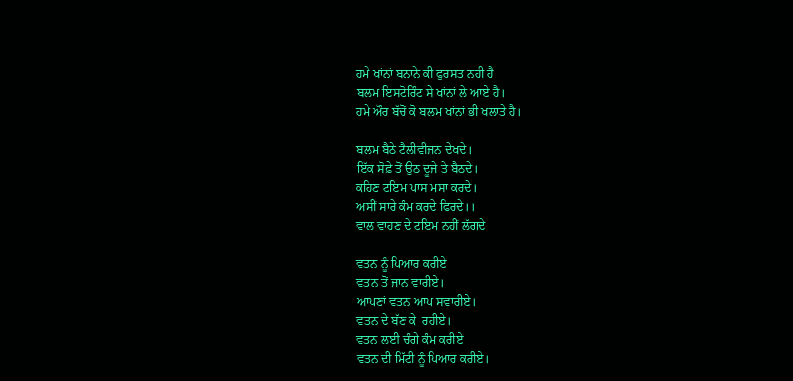ਹਮੇ ਖਾਂਨਾਂ ਬਨਾਨੇ ਕੀ ਫੁਰਸਤ ਨਹੀ ਹੈ
ਬਲਮ ਇਸਟੋਰਿੰਟ ਸੇ ਖਾਂਨਾਂ ਲੇ ਆਏ ਹੈ।
ਹਮੇ ਔਰ ਬੱਚੋਂ ਕੋ ਬਲਮ ਖਾਂਨਾਂ ਭੀ ਖਲਾਤੇ ਹੈ।

ਬਲਮ ਬੈਠੇ ਟੈਲੀਵੀਜਨ ਦੇਖਦੇ।
ਇੱਕ ਸੋਫ਼ੇ ਤੋਂ ਉਠ ਦੂਜੇ ਤੇ ਬੈਠਦੇ।
ਕਹਿਣ ਟਇਮ ਪਾਸ ਮਸਾ ਕਰਦੇ।
ਅਸੀਂ ਸਾਰੇ ਕੰਮ ਕਰਦੇ ਫਿਰਦੇ।।
ਵਾਲ ਵਾਹਣ ਦੇ ਟਇਮ ਨਹੀਂ ਲੱਗਦੇ

ਵਤਨ ਨੂੰ ਪਿਆਰ ਕਰੀਏ
ਵਤਨ ਤੋਂ ਜਾਨ ਵਾਰੀਏ।
ਆਪਣਾਂ ਵਤਨ ਆਪ ਸਵਾਰੀਏ।
ਵਤਨ ਦੇ ਬੱਣ ਕੇ  ਰਹੀਏ।
ਵਤਨ ਲਈ ਚੰਗੇ ਕੰਮ ਕਰੀਏ
ਵਤਨ ਦੀ ਮਿੱਟੀ ਨੂੰ ਪਿਆਰ ਕਰੀਏ।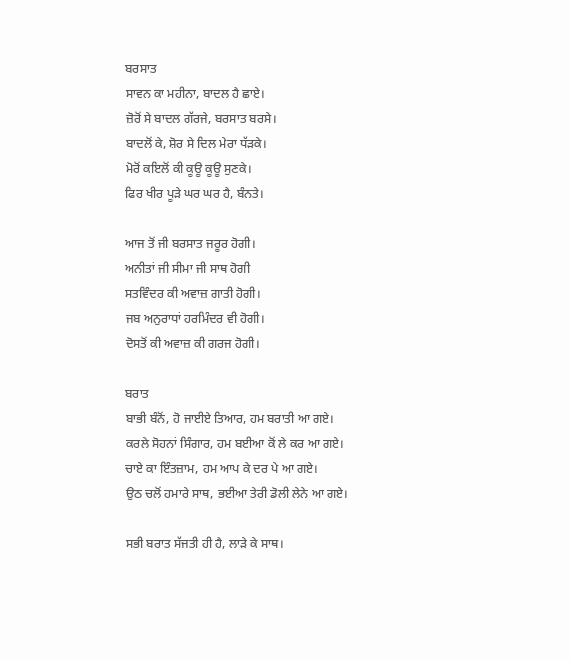ਬਰਸਾਤ
ਸਾਵਨ ਕਾ ਮਹੀਨਾ, ਬਾਦਲ ਹੈ ਛਾਏ।
ਜ਼ੋਰੋਂ ਸੇ ਬਾਦਲ ਗੱਰਜੇ, ਬਰਸਾਤ ਬਰਸੇ।
ਬਾਦਲੋਂ ਕੇ, ਸ਼ੋਰ ਸੇ ਦਿਲ ਮੇਰਾ ਧੱੜਕੇ।
ਮੋਰੋਂ ਕਇਲੋਂ ਕੀ ਕੂਊ ਕੂਊ ਸੁਣਕੇ।
ਫਿਰ ਖੀਰ ਪੂੜੇ ਘਰ ਘਰ ਹੈ, ਬੰਨਤੇ।

ਆਜ ਤੋਂ ਜੀ ਬਰਸਾਤ ਜਰੂਰ ਹੋਗੀ।
ਅਨੀਤਾਂ ਜੀ ਸੀਮਾ ਜੀ ਸਾਥ ਹੋਗੀ
ਸਤਵਿੰਦਰ ਕੀ ਅਵਾਜ਼ ਗਾਤੀ ਹੋਗੀ।
ਜਬ ਅਨੁਰਾਧਾਂ ਹਰਮਿੰਦਰ ਵੀ ਹੋਗੀ।
ਦੋਸਤੋਂ ਕੀ ਅਵਾਜ਼ ਕੀ ਗਰਜ ਹੋਗੀ।

ਬਰਾਤ
ਬਾਭੀ ਬੰਨੋਂ, ਹੋ ਜਾਈਏ ਤਿਆਰ, ਹਮ ਬਰਾਤੀ ਆ ਗਏ।
ਕਰਲੇ ਸੋਹਨਾਂ ਸਿੰਗਾਰ, ਹਮ ਬਈਆ ਕੋਂ ਲੇ ਕਰ ਆ ਗਏ।
ਚਾਏ ਕਾ ਇੰਤਜ਼ਾਮ, ਹਮ ਆਪ ਕੇ ਦਰ ਪੇ ਆ ਗਏ।
ਉਠ ਚਲੋਂ ਹਮਾਰੇ ਸਾਥ, ਭਈਆ ਤੇਰੀ ਡੋਲੀ ਲੇਨੇ ਆ ਗਏ।

ਸਭੀ ਬਰਾਤ ਸੱਜਤੀ ਹੀ ਹੈ, ਲਾੜੇ ਕੇ ਸਾਥ।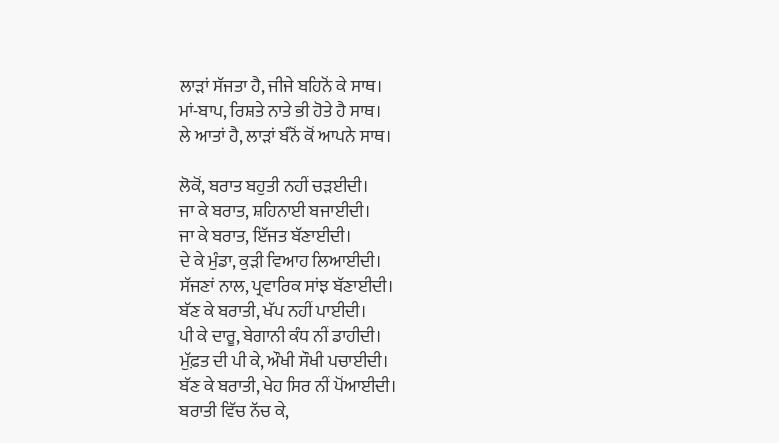ਲਾੜਾਂ ਸੱਜਤਾ ਹੈ, ਜੀਜੇ ਬਹਿਨੋਂ ਕੇ ਸਾਥ।
ਮਾਂ-ਬਾਪ, ਰਿਸ਼ਤੇ ਨਾਤੇ ਭੀ ਹੋਤੇ ਹੈ ਸਾਥ।
ਲੇ ਆਤਾਂ ਹੈ, ਲਾੜਾਂ ਬੰਨੋਂ ਕੋਂ ਆਪਨੇ ਸਾਥ।

ਲੋਕੋਂ, ਬਰਾਤ ਬਹੁਤੀ ਨਹੀਂ ਚੜਈਦੀ।
ਜਾ ਕੇ ਬਰਾਤ, ਸ਼ਹਿਨਾਈ ਬਜਾਈਦੀ।
ਜਾ ਕੇ ਬਰਾਤ, ਇੱਜਤ ਬੱਣਾਈਦੀ।
ਦੇ ਕੇ ਮੁੰਡਾ, ਕੁੜੀ ਵਿਆਹ ਲਿਆਈਦੀ।
ਸੱਜਣਾਂ ਨਾਲ, ਪ੍ਰਵਾਰਿਕ ਸਾਂਝ ਬੱਣਾਈਦੀ।
ਬੱਣ ਕੇ ਬਰਾਤੀ, ਖੱਪ ਨਹੀਂ ਪਾਈਦੀ।
ਪੀ ਕੇ ਦਾਰੂ, ਬੇਗਾਨੀ ਕੰਧ ਨੀਂ ਡਾਹੀਦੀ।
ਮੁੱਫ਼ਤ ਦੀ ਪੀ ਕੇ, ਔਖੀ ਸੌਖੀ ਪਚਾਈਦੀ।
ਬੱਣ ਕੇ ਬਰਾਤੀ, ਖੇਹ ਸਿਰ ਨੀਂ ਪੋਂਆਈਦੀ।
ਬਰਾਤੀ ਵਿੱਚ ਨੱਚ ਕੇ,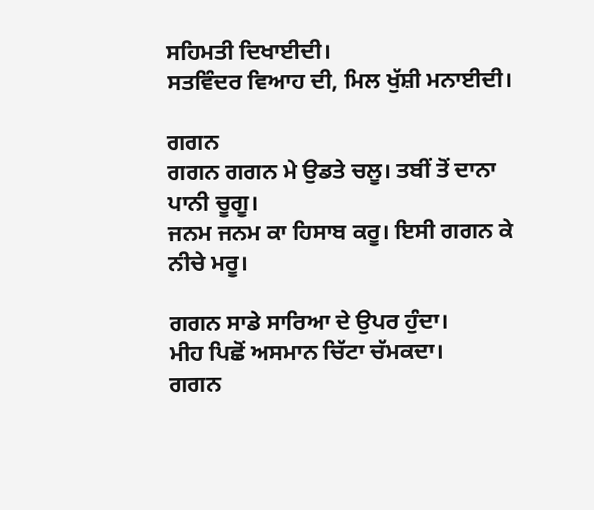ਸਹਿਮਤੀ ਦਿਖਾਈਦੀ।
ਸਤਵਿੰਦਰ ਵਿਆਹ ਦੀ, ਮਿਲ ਖੁੱਸ਼ੀ ਮਨਾਈਦੀ।

ਗਗਨ
ਗਗਨ ਗਗਨ ਮੇ ਉਡਤੇ ਚਲੂ। ਤਬੀਂ ਤੋਂ ਦਾਨਾ ਪਾਨੀ ਚੂਗੂ।
ਜਨਮ ਜਨਮ ਕਾ ਹਿਸਾਬ ਕਰੂ। ਇਸੀ ਗਗਨ ਕੇ ਨੀਚੇ ਮਰੂ।

ਗਗਨ ਸਾਡੇ ਸਾਰਿਆ ਦੇ ਉਪਰ ਹੁੰਦਾ।
ਮੀਹ ਪਿਛੋਂ ਅਸਮਾਨ ਚਿੱਟਾ ਚੱਮਕਦਾ।
ਗਗਨ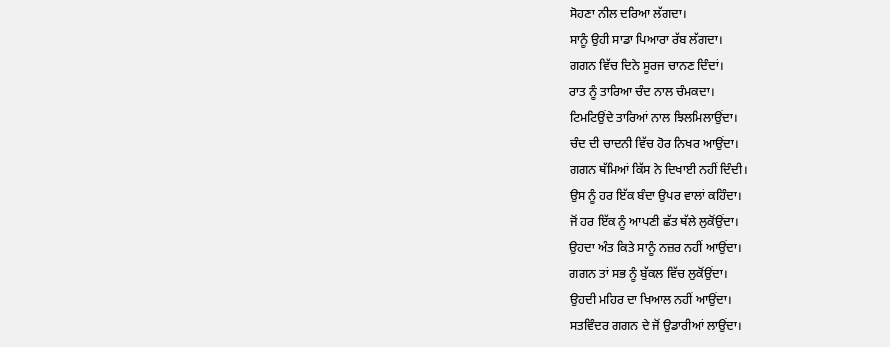ਸੋਹਣਾ ਨੀਲ ਦਰਿਆ ਲੱਗਦਾ।
ਸਾਨੂੰ ਉਹੀ ਸਾਡਾ ਪਿਆਰਾ ਰੱਬ ਲੱਗਦਾ।
ਗਗਨ ਵਿੱਚ ਦਿਨੇ ਸੂਰਜ ਚਾਨਣ ਦਿੰਦਾਂ।
ਰਾਤ ਨੂੰ ਤਾਰਿਆ ਚੰਦ ਨਾਲ ਚੰਮਕਦਾ।
ਟਿਮਟਿਉਂਦੇ ਤਾਰਿਆਂ ਨਾਲ ਝਿਲਮਿਲਾਉਂਦਾ।
ਚੰਦ ਦੀ ਚਾਦਨੀ ਵਿੱਚ ਹੋਰ ਨਿਖਰ ਆਉਂਦਾ।
ਗਗਨ ਥੱਮਿਆਂ ਕਿੱਸ ਨੇ ਦਿਖਾਈ ਨਹੀਂ ਦਿੰਦੀ।
ਉਸ ਨੂੰ ਹਰ ਇੱਕ ਬੰਦਾ ਉਪਰ ਵਾਲਾਂ ਕਹਿੰਦਾ।
ਜੋਂ ਹਰ ਇੱਕ ਨੂੰ ਆਪਣੀ ਛੱਤ ਥੱਲੇ ਲੁਕੋਂਉਂਦਾ।
ਉਹਦਾ ਅੰਤ ਕਿਤੇ ਸਾਨੂੰ ਨਜ਼ਰ ਨਹੀਂ ਆਉਂਦਾ।
ਗਗਨ ਤਾਂ ਸਭ ਨੂੰ ਬੁੱਕਲ ਵਿੱਚ ਲੁਕੋਂਉਂਦਾ।
ਉਹਦੀ ਮਹਿਰ ਦਾ ਖਿਆਲ ਨਹੀਂ ਆਉਂਦਾ।
ਸਤਵਿੰਦਰ ਗਗਨ ਦੇ ਜੋਂ ਉਡਾਰੀਆਂ ਲਾਉਂਦਾ।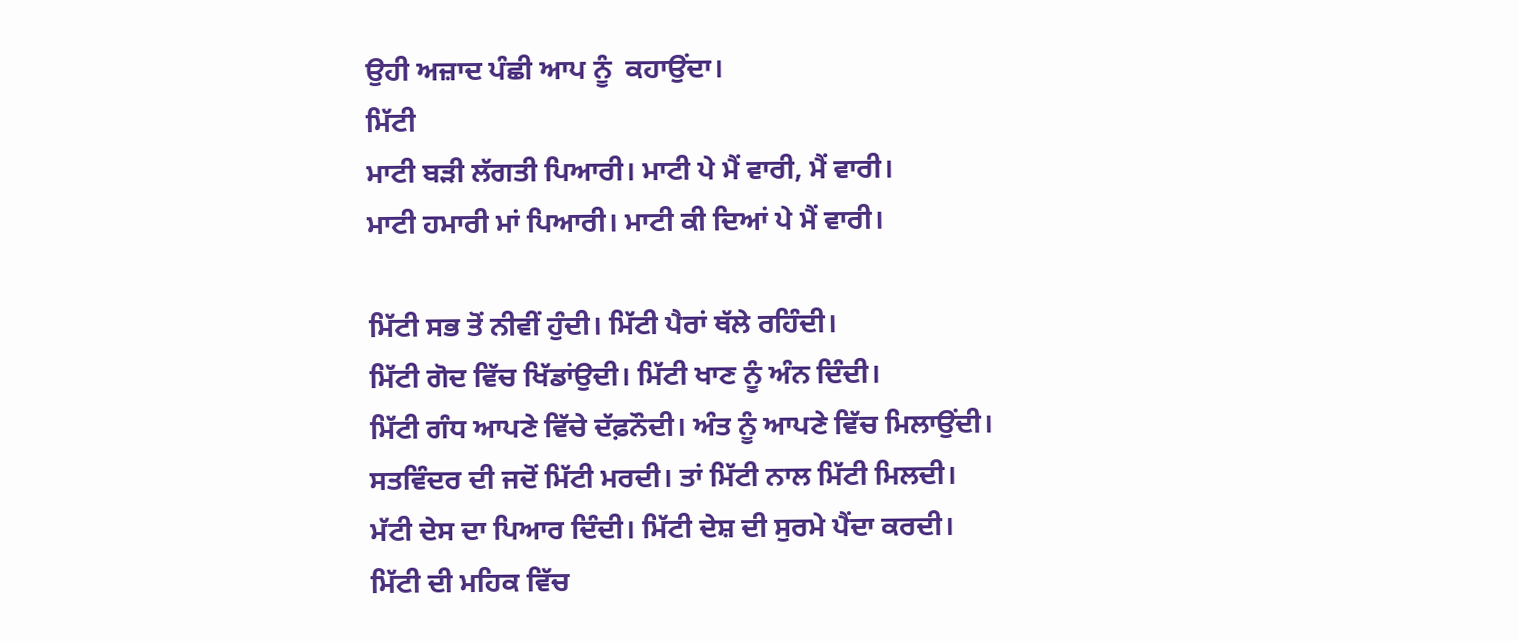ਉਹੀ ਅਜ਼ਾਦ ਪੰਛੀ ਆਪ ਨੂੰ  ਕਹਾਉਂਦਾ।
ਮਿੱਟੀ
ਮਾਟੀ ਬੜੀ ਲੱਗਤੀ ਪਿਆਰੀ। ਮਾਟੀ ਪੇ ਮੈਂ ਵਾਰੀ, ਮੈਂ ਵਾਰੀ।
ਮਾਟੀ ਹਮਾਰੀ ਮਾਂ ਪਿਆਰੀ। ਮਾਟੀ ਕੀ ਦਿਆਂ ਪੇ ਮੈਂ ਵਾਰੀ।

ਮਿੱਟੀ ਸਭ ਤੋਂ ਨੀਵੀਂ ਹੁੰਦੀ। ਮਿੱਟੀ ਪੈਰਾਂ ਥੱਲੇ ਰਹਿੰਦੀ।
ਮਿੱਟੀ ਗੋਦ ਵਿੱਚ ਖਿੱਡਾਂਉਦੀ। ਮਿੱਟੀ ਖਾਣ ਨੂੰ ਅੰਨ ਦਿੰਦੀ।
ਮਿੱਟੀ ਗੰਧ ਆਪਣੇ ਵਿੱਚੇ ਦੱਫ਼ਨੌਦੀ। ਅੰਤ ਨੂੰ ਆਪਣੇ ਵਿੱਚ ਮਿਲਾਉਂਦੀ।
ਸਤਵਿੰਦਰ ਦੀ ਜਦੋਂ ਮਿੱਟੀ ਮਰਦੀ। ਤਾਂ ਮਿੱਟੀ ਨਾਲ ਮਿੱਟੀ ਮਿਲਦੀ।
ਮੱਟੀ ਦੇਸ ਦਾ ਪਿਆਰ ਦਿੰਦੀ। ਮਿੱਟੀ ਦੇਸ਼ ਦੀ ਸੁਰਮੇ ਪੈਂਦਾ ਕਰਦੀ।
ਮਿੱਟੀ ਦੀ ਮਹਿਕ ਵਿੱਚ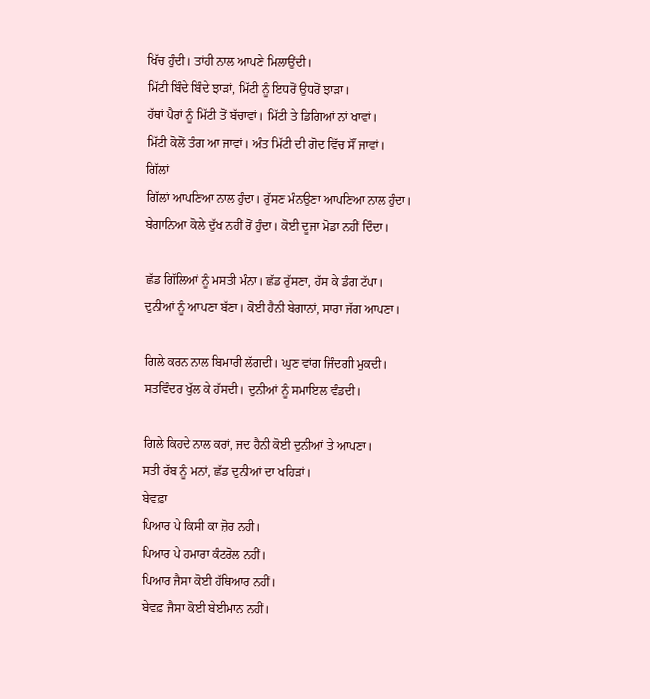ਖਿੱਚ ਹੁੰਦੀ। ਤਾਂਹੀ ਨਾਲ ਆਪਣੇ ਮਿਲਾਉਂਦੀ।
ਮਿੱਟੀ ਬਿੰਦੇ ਬਿੰਦੇ ਝਾੜਾਂ, ਮਿੱਟੀ ਨੂੰ ਇਧਰੋਂ ਉਧਰੋਂ ਝਾੜਾ।
ਹੱਥਾਂ ਪੈਰਾਂ ਨੂੰ ਮਿੱਟੀ ਤੋਂ ਬੱਚਾਵਾਂ। ਮਿੱਟੀ ਤੇ ਡਿਗਿਆਂ ਨਾਂ ਖਾਵਾਂ।
ਮਿੱਟੀ ਕੋਲੋਂ ਤੰਗ ਆ ਜਾਵਾਂ। ਅੰਤ ਮਿੱਟੀ ਦੀ ਗੋਦ ਵਿੱਚ ਸੌਂ ਜਾਵਾਂ।
ਗਿੱਲਾਂ
ਗਿੱਲਾਂ ਆਪਣਿਆ ਨਾਲ ਹੁੰਦਾ। ਰੁੱਸਣ ਮੰਨਉਣਾ ਆਪਣਿਆ ਨਾਲ ਹੁੰਦਾ।
ਬੇਗਾਨਿਆ ਕੋਲੇ ਦੁੱਖ ਨਹੀਂ ਰੋਂ ਹੁੰਦਾ। ਕੋਈ ਦੂਜਾ ਮੋਡਾ ਨਹੀਂ ਦਿੰਦਾ।

ਛੱਡ ਗਿੱਲਿਆਂ ਨੂੰ ਮਸਤੀ ਮੰਨਾ। ਛੱਡ ਰੁੱਸਣਾ, ਹੱਸ ਕੇ ਡੰਗ ਟੱਪਾ।
ਦੁਨੀਆਂ ਨੂੰ ਆਪਣਾ ਬੱਣਾ। ਕੋਈ ਹੈਨੀ ਬੇਗਾਨਾਂ, ਸਾਰਾ ਜੱਗ ਆਪਣਾ।

ਗਿਲੇ ਕਰਨ ਨਾਲ ਬਿਮਾਰੀ ਲੱਗਦੀ। ਘੁਣ ਵਾਂਗ ਜਿੰਦਗੀ ਮੁਕਦੀ।
ਸਤਵਿੰਦਰ ਖੁੱਲ ਕੇ ਹੱਸਦੀ। ਦੁਨੀਆਂ ਨੂੰ ਸਮਾਇਲ ਵੰਡਦੀ।

ਗਿਲੇ ਕਿਹਦੇ ਨਾਲ ਕਰਾਂ, ਜਦ ਹੈਨੀ ਕੋਈ ਦੁਨੀਆਂ ਤੇ ਆਪਣਾ।
ਸਤੀ ਰੱਬ ਨੂੰ ਮਨਾਂ, ਛੱਡ ਦੁਨੀਆਂ ਦਾ ਖਹਿੜਾਂ।
ਬੇਵਫ਼ਾ
ਪਿਆਰ ਪੇ ਕਿਸੀ ਕਾ ਜ਼ੋਰ ਨਹੀ।
ਪਿਆਰ ਪੇ ਹਮਾਰਾ ਕੰਟਰੋਲ ਨਹੀਂ।
ਪਿਆਰ ਜੈਸਾ ਕੋਈ ਹੱਥਿਆਰ ਨਹੀਂ।
ਬੇਵਫ਼ ਜੈਸਾ ਕੋਈ ਬੇਈਮਾਨ ਨਹੀਂ।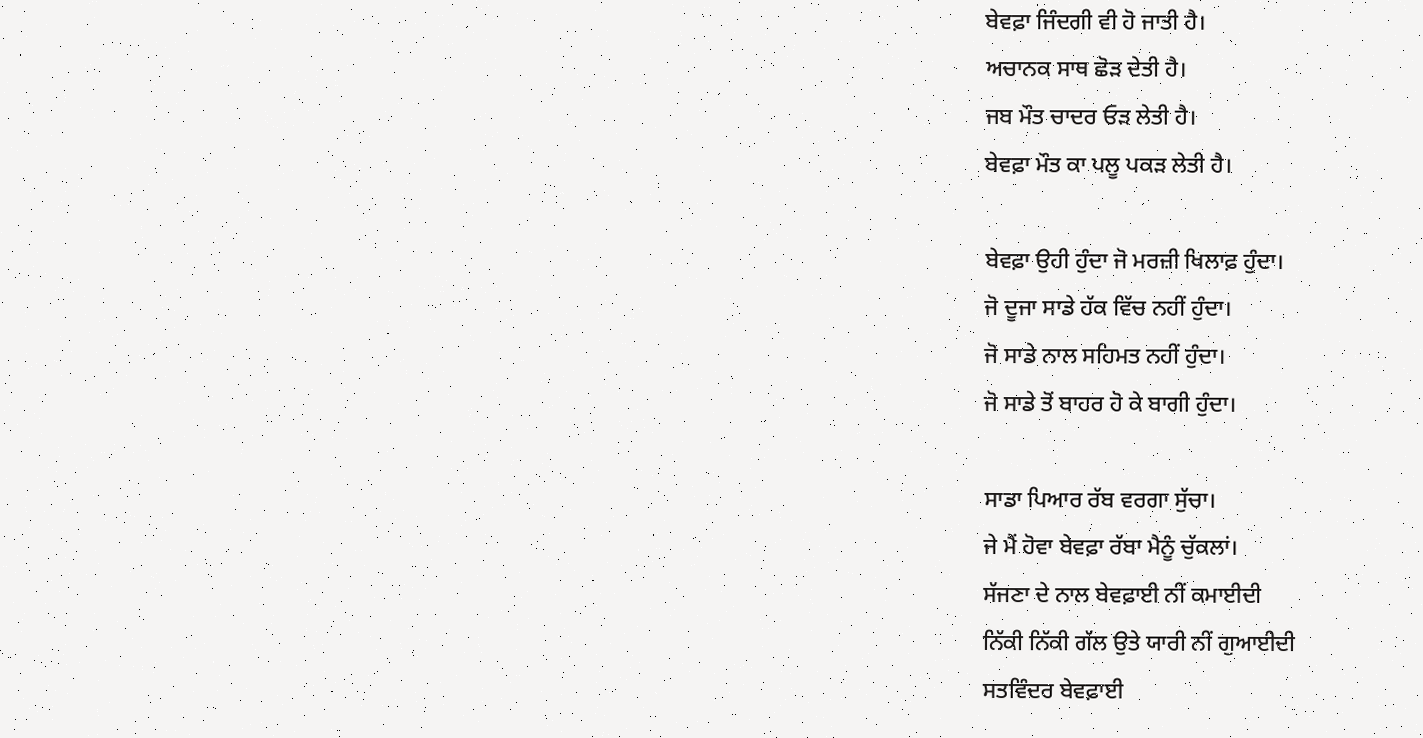ਬੇਵਫ਼ਾ ਜਿੰਦਗੀ ਵੀ ਹੋ ਜਾਤੀ ਹੈ।
ਅਚਾਨਕ ਸਾਥ ਛੋੜ ਦੇਤੀ ਹੈ।
ਜਬ ਮੌਤ ਚਾਦਰ ਓੜ ਲੇਤੀ ਹੈ।
ਬੇਵਫ਼ਾ ਮੌਤ ਕਾ ਪਲੂ ਪਕੜ ਲੇਤੀ ਹੈ।

ਬੇਵਫ਼ਾ ਉਹੀ ਹੁੰਦਾ ਜੋ ਮਰਜ਼ੀ ਖਿਲਾਫ਼ ਹੁੰਦਾ।
ਜੋ ਦੂਜਾ ਸਾਡੇ ਹੱਕ ਵਿੱਚ ਨਹੀਂ ਹੁੰਦਾ।
ਜੋ ਸਾਡੇ ਨਾਲ ਸਹਿਮਤ ਨਹੀਂ ਹੁੰਦਾ।
ਜੋ ਸਾਡੇ ਤੋਂ ਬਾਹਰ ਹੋ ਕੇ ਬਾਗੀ ਹੁੰਦਾ।

ਸਾਡਾ ਪਿਆਰ ਰੱਬ ਵਰਗਾ ਸੁੱਚਾ।
ਜੇ ਮੈਂ ਹੋਵਾ ਬੇਵਫ਼ਾ ਰੱਬਾ ਮੈਨੂੰ ਚੁੱਕਲਾਂ।
ਸੱਜਣਾ ਦੇ ਨਾਲ ਬੇਵਫ਼ਾਈ ਨੀਂ ਕਮਾਈਦੀ
ਨਿੱਕੀ ਨਿੱਕੀ ਗੱਲ ਉਤੇ ਯਾਰੀ ਨੀਂ ਗੁਆਈਦੀ
ਸਤਵਿੰਦਰ ਬੇਵਫ਼ਾਈ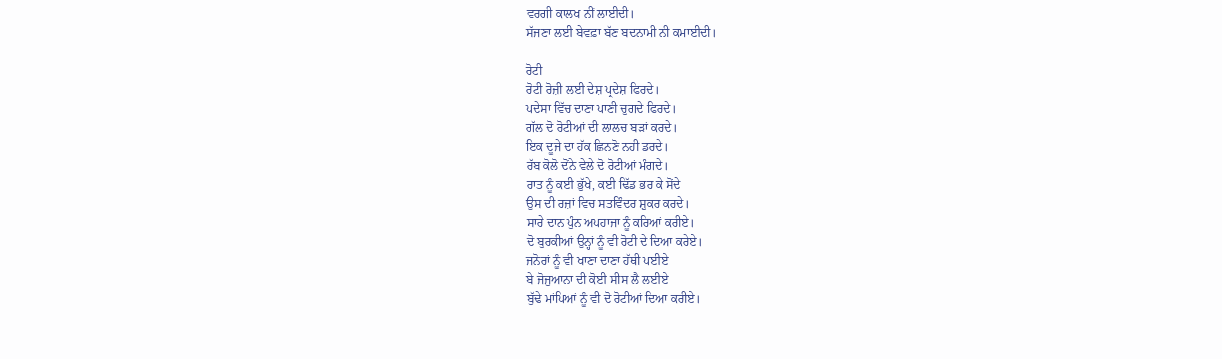ਵਰਗੀ ਕਾਲਖ ਨੀਂ ਲਾਈਦੀ।
ਸੱਜਣਾ ਲਈ ਬੇਵਫ਼ਾ ਬੱਣ ਬਦਨਾਮੀ ਨੀ ਕਮਾਈਦੀ।

ਰੋਟੀ
ਰੋਟੀ ਰੋਜ਼ੀ ਲਈ ਦੇਸ਼ ਪ੍ਰਦੇਸ਼ ਫਿਰਦੇ।
ਪਦੇਸਾ ਵਿੱਚ ਦਾਣਾ ਪਾਣੀ ਚੁਗਦੇ ਫਿਰਦੇ।
ਗੱਲ ਦੋ ਰੋਟੀਆਂ ਦੀ ਲਾਲਚ ਬੜਾਂ ਕਰਦੇ।
ਇਕ ਦੂਜੇ ਦਾ ਹੱਕ ਛਿਨਣੋ ਨਹੀ ਡਰਦੇ।
ਰੱਬ ਕੋਲੋ ਦੋਂਨੇ ਵੇਲੇ ਦੋ ਰੋਟੀਆਂ ਮੰਗਦੇ।
ਰਾਤ ਨੂੰ ਕਈ ਭੁੱਖੇ, ਕਈ ਢਿੱਡ ਭਰ ਕੇ ਸੋਂਦੇ
ਉਸ ਦੀ ਰਜ਼ਾਂ ਵਿਚ ਸਤਵਿੰਦਰ ਸ਼ੁਕਰ ਕਰਦੇ।
ਸਾਰੇ ਦਾਨ ਪੁੰਨ ਅਪਹਾਜਾ ਨੂੰ ਕਰਿਆਂ ਕਰੀਏ।
ਦੋ ਬੁਰਕੀਆਂ ਉਨ੍ਹਾਂ ਨੂੰ ਵੀ ਰੋਟੀ ਦੇ ਦਿਆ ਕਰੇਏ।
ਜਨੋਰਾਂ ਨੂੰ ਵੀ ਖਾਣਾ ਦਾਣਾ ਹੱਥੀ ਪਈਏ
ਬੇ ਜੋਜੁਆਨਾ ਦੀ ਕੋਈ ਸੀਸ ਲੈ ਲਈਏ
ਬੁੱਢੇ ਮਾਂਪਿਆਂ ਨੂੰ ਵੀ ਦੋ ਰੋਟੀਆਂ ਦਿਆ ਕਰੀਏ।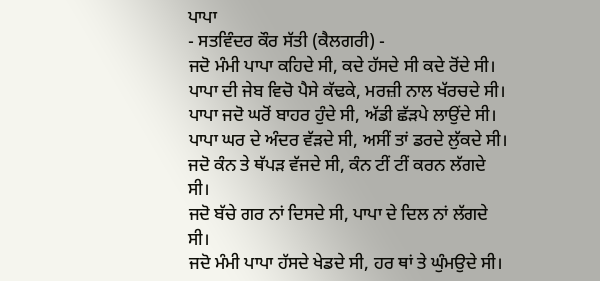ਪਾਪਾ
- ਸਤਵਿੰਦਰ ਕੌਰ ਸੱਤੀ (ਕੈਲਗਰੀ) -
ਜਦੋ ਮੰਮੀ ਪਾਪਾ ਕਹਿਦੇ ਸੀ, ਕਦੇ ਹੱਸਦੇ ਸੀ ਕਦੇ ਰੋਂਦੇ ਸੀ।
ਪਾਪਾ ਦੀ ਜੇਬ ਵਿਚੋ ਪੈਸੇ ਕੱਢਕੇ, ਮਰਜ਼ੀ ਨਾਲ ਖੱਰਚਦੇ ਸੀ।
ਪਾਪਾ ਜਦੋ ਘਰੋਂ ਬਾਹਰ ਹੁੰਦੇ ਸੀ, ਅੱਡੀ ਛੱੜਪੇ ਲਾਉਂਦੇ ਸੀ।
ਪਾਪਾ ਘਰ ਦੇ ਅੰਦਰ ਵੱੜਦੇ ਸੀ, ਅਸੀਂ ਤਾਂ ਡਰਦੇ ਲੁੱਕਦੇ ਸੀ।
ਜਦੋ ਕੰਨ ਤੇ ਥੱਪੜ ਵੱਜਦੇ ਸੀ, ਕੰਨ ਟੀਂ ਟੀਂ ਕਰਨ ਲੱਗਦੇ ਸੀ।
ਜਦੋ ਬੱਚੇ ਗਰ ਨਾਂ ਦਿਸਦੇ ਸੀ, ਪਾਪਾ ਦੇ ਦਿਲ ਨਾਂ ਲੱਗਦੇ ਸੀ।
ਜਦੋ ਮੰਮੀ ਪਾਪਾ ਹੱਸਦੇ ਖੇਡਦੇ ਸੀ, ਹਰ ਥਾਂ ਤੇ ਘੁੰਮਉਦੇ ਸੀ।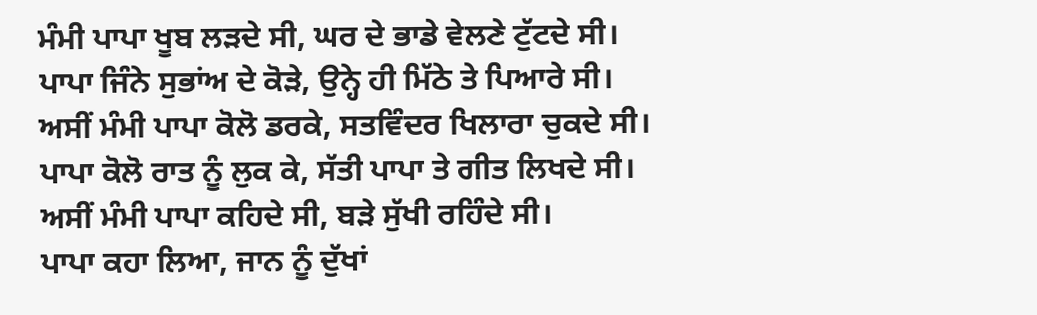ਮੰਮੀ ਪਾਪਾ ਖੂਬ ਲੜਦੇ ਸੀ, ਘਰ ਦੇ ਭਾਡੇ ਵੇਲਣੇ ਟੁੱਟਦੇ ਸੀ।
ਪਾਪਾ ਜਿੰਨੇ ਸੁਭਾਂਅ ਦੇ ਕੋੜੇ, ਉਨ੍ਹੇ ਹੀ ਮਿੱਠੇ ਤੇ ਪਿਆਰੇ ਸੀ।
ਅਸੀਂ ਮੰਮੀ ਪਾਪਾ ਕੋਲੋ ਡਰਕੇ, ਸਤਵਿੰਦਰ ਖਿਲਾਰਾ ਚੁਕਦੇ ਸੀ।
ਪਾਪਾ ਕੋਲੋ ਰਾਤ ਨੂੰ ਲੁਕ ਕੇ, ਸੱਤੀ ਪਾਪਾ ਤੇ ਗੀਤ ਲਿਖਦੇ ਸੀ।
ਅਸੀਂ ਮੰਮੀ ਪਾਪਾ ਕਹਿਦੇ ਸੀ, ਬੜੇ ਸੁੱਖੀ ਰਹਿੰਦੇ ਸੀ।
ਪਾਪਾ ਕਹਾ ਲਿਆ, ਜਾਨ ਨੂੰ ਦੁੱਖਾਂ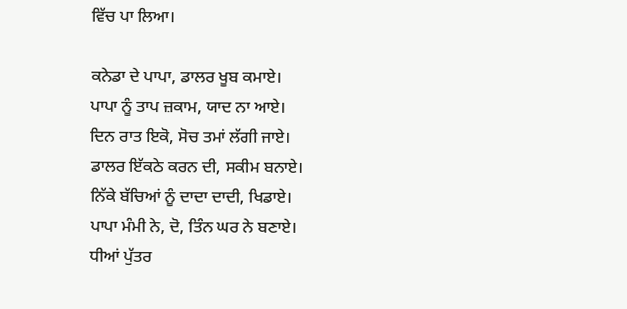ਵਿੱਚ ਪਾ ਲਿਆ।

ਕਨੇਡਾ ਦੇ ਪਾਪਾ, ਡਾਲਰ ਖੂਬ ਕਮਾਏ।
ਪਾਪਾ ਨੂੰ ਤਾਪ ਜ਼ਕਾਮ, ਯਾਦ ਨਾ ਆਏ।
ਦਿਨ ਰਾਤ ਇਕੋ, ਸੋਚ ਤਮਾਂ ਲੱਗੀ ਜਾਏ।
ਡਾਲਰ ਇੱਕਠੇ ਕਰਨ ਦੀ, ਸਕੀਮ ਬਨਾਏ।
ਨਿੱਕੇ ਬੱਚਿਆਂ ਨੂੰ ਦਾਦਾ ਦਾਦੀ, ਖਿਡਾਏ।
ਪਾਪਾ ਮੰਮੀ ਨੇ, ਦੋ, ਤਿੰਨ ਘਰ ਨੇ ਬਣਾਏ।
ਧੀਆਂ ਪੁੱਤਰ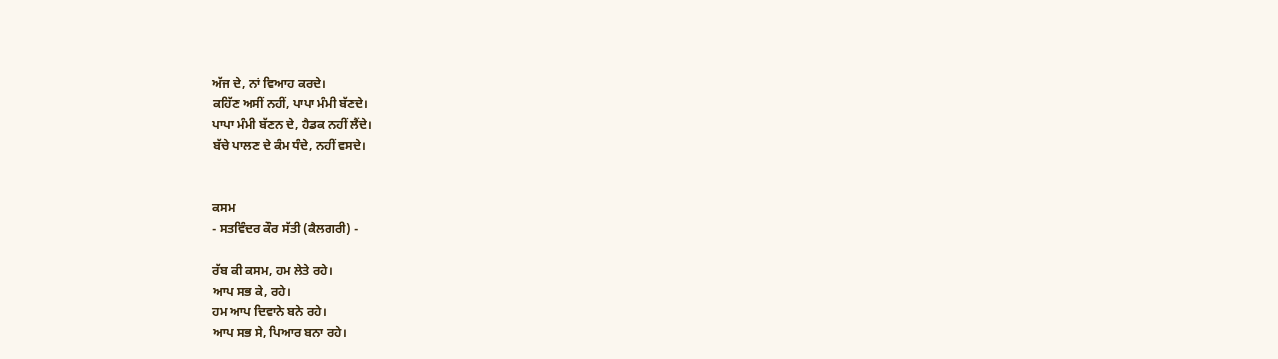ਅੱਜ ਦੇ, ਨਾਂ ਵਿਆਹ ਕਰਦੇ।
ਕਹਿੱਣ ਅਸੀਂ ਨਹੀਂ, ਪਾਪਾ ਮੰਮੀ ਬੱਣਦੇ।
ਪਾਪਾ ਮੰਮੀ ਬੱਣਨ ਦੇ, ਹੈਡਕ ਨਹੀਂ ਲੈਂਦੇ।
ਬੱਚੇ ਪਾਲਣ ਦੇ ਕੰਮ ਧੰਦੇ, ਨਹੀਂ ਵਸਦੇ।


ਕਸਮ
- ਸਤਵਿੰਦਰ ਕੌਰ ਸੱਤੀ (ਕੈਲਗਰੀ) -

ਰੱਬ ਕੀ ਕਸਮ, ਹਮ ਲੇਤੇ ਰਹੇ।
ਆਪ ਸਭ ਕੇ, ਰਹੇ।
ਹਮ ਆਪ ਦਿਵਾਨੇ ਬਨੇ ਰਹੇ।
ਆਪ ਸਭ ਸੇ, ਪਿਆਰ ਬਨਾ ਰਹੇ।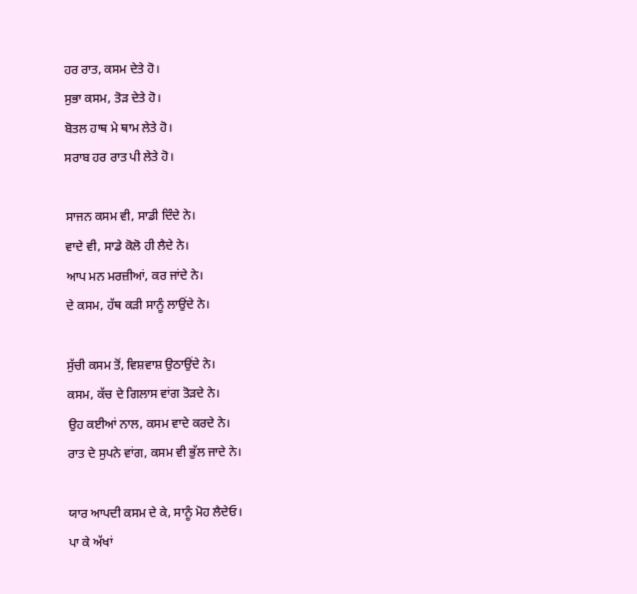ਹਰ ਰਾਤ, ਕਸਮ ਦੇਤੇ ਹੋ।
ਸੁਭਾ ਕਸਮ, ਤੋੜ ਦੇਤੇ ਹੋ।
ਬੋਤਲ ਹਾਥ ਮੇ ਥਾਮ ਲੇਤੇ ਹੋ।
ਸਰਾਬ ਹਰ ਰਾਤ ਪੀ ਲੇਤੇ ਹੋ।

ਸਾਜਨ ਕਸਮ ਵੀ, ਸਾਡੀ ਦਿੰਦੇ ਨੇ।
ਵਾਦੇ ਵੀ, ਸਾਡੇ ਕੋਲੋ ਹੀ ਲੈਦੇ ਨੇ।
ਆਪ ਮਨ ਮਰਜ਼ੀਆਂ, ਕਰ ਜਾਂਦੇ ਨੇ।
ਦੇ ਕਸਮ, ਹੱਥ ਕੜੀ ਸਾਨੂੰ ਲਾਉਂਦੇ ਨੇ।

ਸੁੱਚੀ ਕਸਮ ਤੋਂ, ਵਿਸ਼ਵਾਸ਼ ਉਠਾਉਂਦੇ ਨੇ।
ਕਸਮ, ਕੱਚ ਦੇ ਗਿਲਾਸ ਵਾਂਗ ਤੋੜਦੇ ਨੇ।
ਉਹ ਕਈਆਂ ਨਾਲ, ਕਸਮ ਵਾਦੇ ਕਰਦੇ ਨੇ।
ਰਾਤ ਦੇ ਸੁਪਨੇ ਵਾਂਗ, ਕਸਮ ਵੀ ਭੁੱਲ ਜਾਦੇ ਨੇ।

ਯਾਰ ਆਪਦੀ ਕਸਮ ਦੇ ਕੇ, ਸਾਨੂੰ ਮੋਹ ਲੈਦੇਓ।
ਪਾ ਕੇ ਅੱਖਾਂ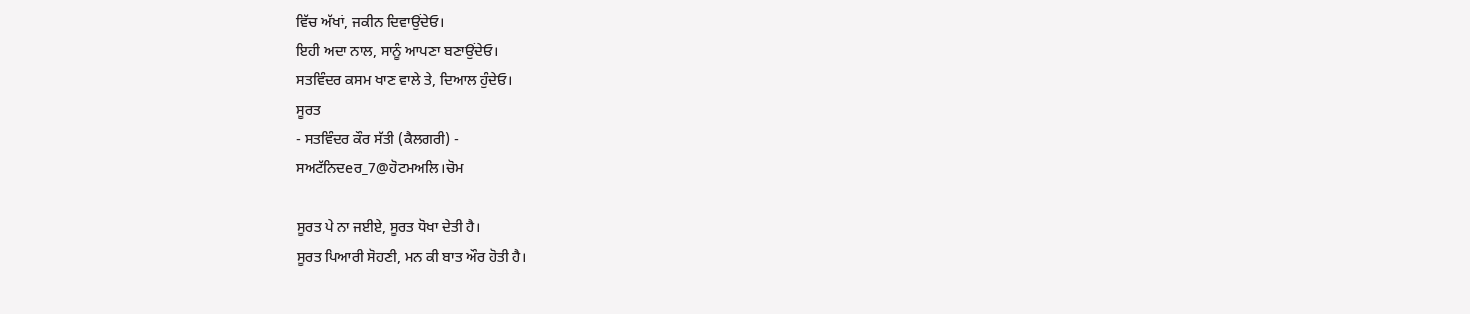ਵਿੱਚ ਅੱਖਾਂ, ਜਕੀਨ ਦਿਵਾਉਂਦੇਓ।
ਇਹੀ ਅਦਾ ਨਾਲ, ਸਾਨੂੰ ਆਪਣਾ ਬਣਾਉਂਦੇਓ।
ਸਤਵਿੰਦਰ ਕਸਮ ਖਾਣ ਵਾਲੇ ਤੇ, ਦਿਆਲ ਹੁੰਦੇਓ।
ਸੂਰਤ
- ਸਤਵਿੰਦਰ ਕੌਰ ਸੱਤੀ (ਕੈਲਗਰੀ) -
ਸਅਟੱਨਿਦeਰ_7@ਹੋਟਮਅਲਿ।ਚੋਮ

ਸੂਰਤ ਪੇ ਨਾ ਜਈਏ, ਸੂਰਤ ਧੋਖਾ ਦੇਤੀ ਹੈ।
ਸੂਰਤ ਪਿਆਰੀ ਸੋਹਣੀ, ਮਨ ਕੀ ਬਾਤ ਔਰ ਹੋਤੀ ਹੈ।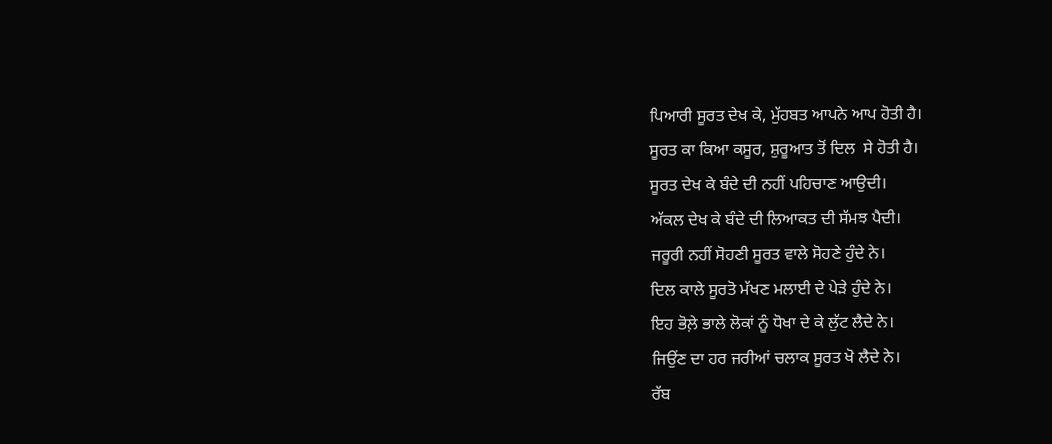ਪਿਆਰੀ ਸੂਰਤ ਦੇਖ ਕੇ, ਮੁੱਹਬਤ ਆਪਨੇ ਆਪ ਹੋਤੀ ਹੈ।
ਸੂਰਤ ਕਾ ਕਿਆ ਕਸੂਰ, ਸ਼ੁਰੂਆਤ ਤੋਂ ਦਿਲ  ਸੇ ਹੋਤੀ ਹੈ।
ਸੂਰਤ ਦੇਖ ਕੇ ਬੰਦੇ ਦੀ ਨਹੀਂ ਪਹਿਚਾਣ ਆਉਦੀ।
ਅੱਕਲ ਦੇਖ ਕੇ ਬੰਦੇ ਦੀ ਲਿਆਕਤ ਦੀ ਸੱਮਝ ਪੈਦੀ।
ਜਰੂਰੀ ਨਹੀਂ ਸੋਹਣੀ ਸੂਰਤ ਵਾਲੇ ਸੋਹਣੇ ਹੁੰਦੇ ਨੇ।
ਦਿਲ ਕਾਲੇ ਸੂਰਤੋ ਮੱਖਣ ਮਲਾਈ ਦੇ ਪੇੜੇ ਹੁੰਦੇ ਨੇ।
ਇਹ ਭੋਲ਼ੇ ਭਾਲੇ ਲੋਕਾਂ ਨੂੰ ਧੋਖਾ ਦੇ ਕੇ ਲੁੱਟ ਲੈਦੇ ਨੇ।
ਜਿਉਂਣ ਦਾ ਹਰ ਜਰੀਆਂ ਚਲਾਕ ਸੂਰਤ ਖੋ ਲੈਦੇ ਨੇ।
ਰੱਬ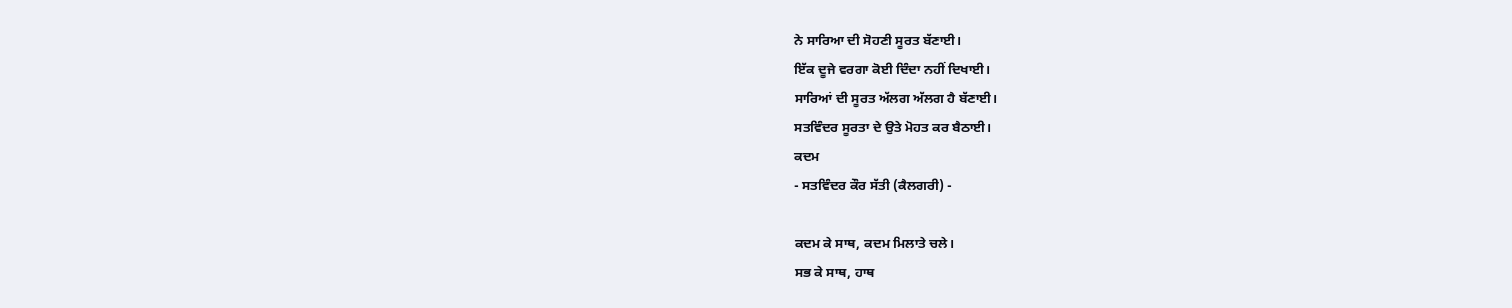ਨੇ ਸਾਰਿਆ ਦੀ ਸੋਹਣੀ ਸੂਰਤ ਬੱਣਾਈ।
ਇੱਕ ਦੂਜੇ ਵਰਗਾ ਕੋਈ ਦਿੰਦਾ ਨਹੀਂ ਦਿਖਾਈ।
ਸਾਰਿਆਂ ਦੀ ਸੂਰਤ ਅੱਲਗ ਅੱਲਗ ਹੈ ਬੱਣਾਈ।
ਸਤਵਿੰਦਰ ਸੂਰਤਾ ਦੇ ਉਤੇ ਮੋਹਤ ਕਰ ਬੈਠਾਈ।
ਕਦਮ
- ਸਤਵਿੰਦਰ ਕੌਰ ਸੱਤੀ (ਕੈਲਗਰੀ) -

ਕਦਮ ਕੇ ਸਾਥ, ਕਦਮ ਮਿਲਾਤੇ ਚਲੇ।
ਸਭ ਕੇ ਸਾਥ, ਹਾਥ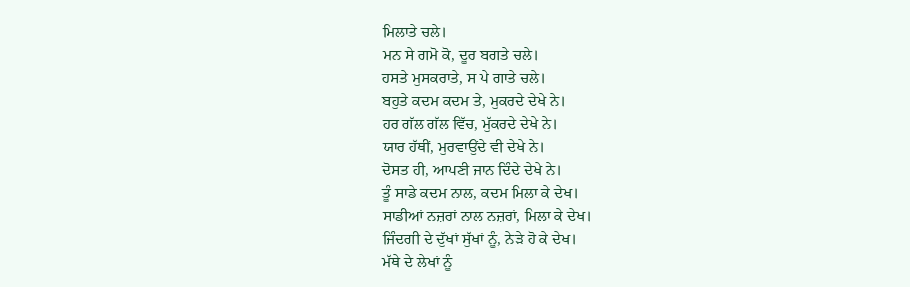ਮਿਲਾਤੇ ਚਲੇ।
ਮਨ ਸੇ ਗਮੋ ਕੋ, ਦੂਰ ਬਗਤੇ ਚਲੇ।
ਹਸਤੇ ਮੁਸਕਰਾਤੇ, ਸ ਪੇ ਗਾਤੇ ਚਲੇ।
ਬਹੁਤੇ ਕਦਮ ਕਦਮ ਤੇ, ਮੁਕਰਦੇ ਦੇਖੇ ਨੇ।
ਹਰ ਗੱਲ ਗੱਲ ਵਿੱਚ, ਮੁੱਕਰਦੇ ਦੇਖੇ ਨੇ।
ਯਾਰ ਹੱਥੀਂ, ਮੁਰਵਾਉਂਦੇ ਵੀ ਦੇਖੇ ਨੇ।
ਦੋਸਤ ਹੀ, ਆਪਣੀ ਜਾਨ ਦਿੰਦੇ ਦੇਖੇ ਨੇ।
ਤੂੰ ਸਾਡੇ ਕਦਮ ਨਾਲ, ਕਦਮ ਮਿਲਾ ਕੇ ਦੇਖ।
ਸਾਡੀਆਂ ਨਜ਼ਰਾਂ ਨਾਲ ਨਜ਼ਰਾਂ, ਮਿਲਾ ਕੇ ਦੇਖ।
ਜਿੰਦਗੀ ਦੇ ਦੁੱਖਾਂ ਸੁੱਖਾਂ ਨੂੰ, ਨੇੜੇ ਹੋ ਕੇ ਦੇਖ।
ਮੱਥੇ ਦੇ ਲੇਖਾਂ ਨੂੰ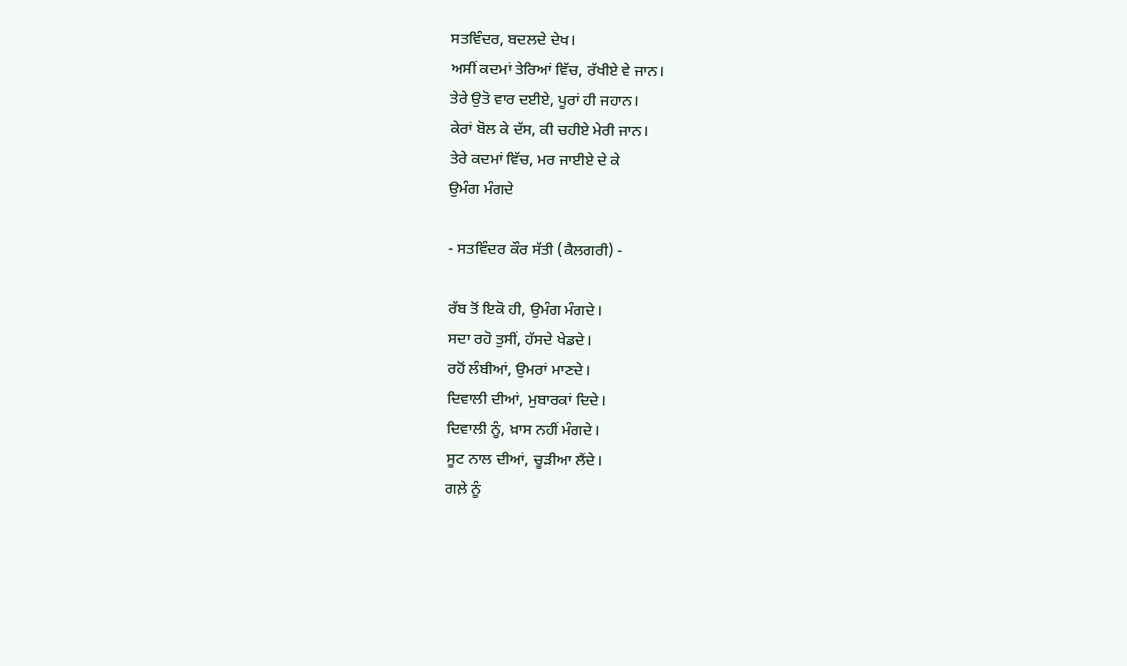ਸਤਵਿੰਦਰ, ਬਦਲਦੇ ਦੇਖ।
ਅਸੀਂ ਕਦਮਾਂ ਤੇਰਿਆਂ ਵਿੱਚ, ਰੱਖੀਏ ਵੇ ਜਾਨ।
ਤੇਰੇ ਉਤੋ ਵਾਰ ਦਈਏ, ਪੂਰਾਂ ਹੀ ਜਹਾਨ।
ਕੇਰਾਂ ਬੋਲ ਕੇ ਦੱਸ, ਕੀ ਚਹੀਏ ਮੇਰੀ ਜਾਨ।
ਤੇਰੇ ਕਦਮਾਂ ਵਿੱਚ, ਮਰ ਜਾਈਏ ਦੇ ਕੇ
ਉਮੰਗ ਮੰਗਦੇ

- ਸਤਵਿੰਦਰ ਕੌਰ ਸੱਤੀ (ਕੈਲਗਰੀ) -

ਰੱਬ ਤੋਂ ਇਕੋ ਹੀ, ਉਮੰਗ ਮੰਗਦੇ।
ਸਦਾ ਰਹੋ ਤੁਸੀਂ, ਹੱਸਦੇ ਖੇਡਦੇ।
ਰਹੋਂ ਲੰਬੀਆਂ, ਉਮਰਾਂ ਮਾਣਦੇ।
ਦਿਵਾਲੀ ਦੀਆਂ, ਮੁਬਾਰਕਾਂ ਦਿਦੇ।
ਦਿਵਾਲੀ ਨੂੰ, ਖ਼ਾਸ ਨਹੀਂ ਮੰਗਦੇ।
ਸੂਟ ਨਾਲ ਦੀਆਂ, ਚੂੜੀਆ ਲੈਂਦੇ।
ਗਲ਼ੇ ਨੂੰ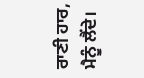ਰਾਣੀ ਹਾਰ, ਮੈਨੂੰ ਲੈਂਦੇ।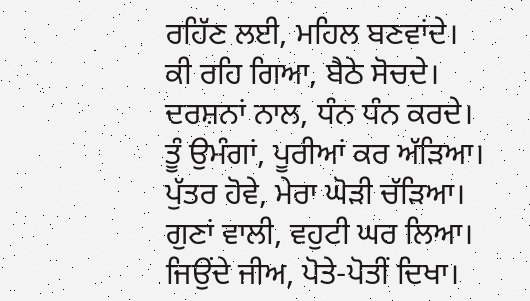ਰਹਿੱਣ ਲਈ, ਮਹਿਲ ਬਣਵਾਂਦੇ।
ਕੀ ਰਹਿ ਗਿਆ, ਬੈਠੇ ਸੋਚਦੇ।
ਦਰਸ਼ਨਾਂ ਨਾਲ, ਧੰਨ ਧੰਨ ਕਰਦੇ।
ਤੂੰ ਉਮੰਗਾਂ, ਪੂਰੀਆਂ ਕਰ ਅੱੜਿਆ।
ਪੁੱਤਰ ਹੋਵੇ, ਮੇਰਾ ਘੋੜੀ ਚੱੜਿਆ।
ਗੁਣਾਂ ਵਾਲੀ, ਵਹੁਟੀ ਘਰ ਲਿਆ।
ਜਿਉਂਦੇ ਜੀਅ, ਪੋਤੇ-ਪੋਤੀਂ ਦਿਖਾ।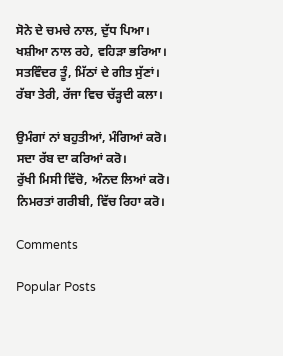ਸੋਨੇ ਦੇ ਚਮਚੇ ਨਾਲ, ਦੁੱਧ ਪਿਆ।
ਖਸ਼ੀਆ ਨਾਲ ਰਹੇ, ਵਹਿੜਾ ਭਰਿਆ।
ਸਤਵਿੰਦਰ ਤੂੰ, ਮਿੱਠਾਂ ਦੇ ਗੀਤ ਸੁੱਣਾਂ।
ਰੱਬਾ ਤੇਰੀ, ਰੱਜਾ ਵਿਚ ਚੱੜ੍ਹਦੀ ਕਲਾ।

ਉਮੰਗਾਂ ਨਾਂ ਬਹੁਤੀਆਂ, ਮੰਗਿਆਂ ਕਰੋ।
ਸਦਾ ਰੱਬ ਦਾ ਕਰਿਆਂ ਕਰੋ।
ਰੁੱਖੀ ਮਿਸੀ ਵਿੱਚੋ, ਅੰਨਦ ਲਿਆਂ ਕਰੋ।
ਨਿਮਰਤਾਂ ਗਰੀਬੀ, ਵਿੱਚ ਰਿਹਾ ਕਰੋ।

Comments

Popular Posts